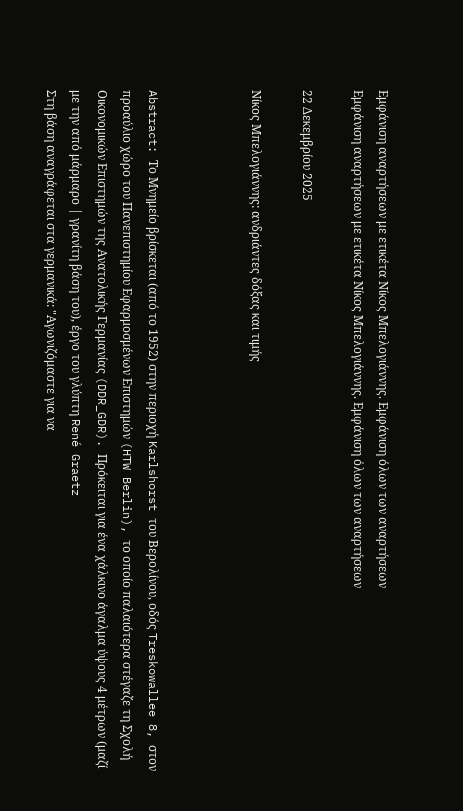Εμφάνιση αναρτήσεων με ετικέτα Νίκος Μπελογιάννης. Εμφάνιση όλων των αναρτήσεων
Εμφάνιση αναρτήσεων με ετικέτα Νίκος Μπελογιάννης. Εμφάνιση όλων των αναρτήσεων

22 Δεκεμβρίου 2025

Νίκος Μπελογιάννης: ανδριάντες δόξας και τιμής



Abstract: Το Μνημείο βρίσκεται (από το 1952) στην περιοχή Karlshorst του Βερολίνου, οδός Treskowallee 8, στον προαύλιο χώρο του Πανεπιστημίου Εφαρμοσμένων Επιστημών (HTW Berlin), το οποίο παλαιότερα στέγαζε τη Σχολή Οικονομικών Επιστημών της Ανατολικής Γερμανίας (DDR_GDR). Πρόκειται για ένα χάλκινο άγαλμα ύψους 4 μέτρων (μαζί με την από μάρμαρο | γρανίτη βάση του), έργο του γλύπτη René Graetz
Στη βάση αναγράφεται στα γερμανικά: "Αγωνιζόμαστε για να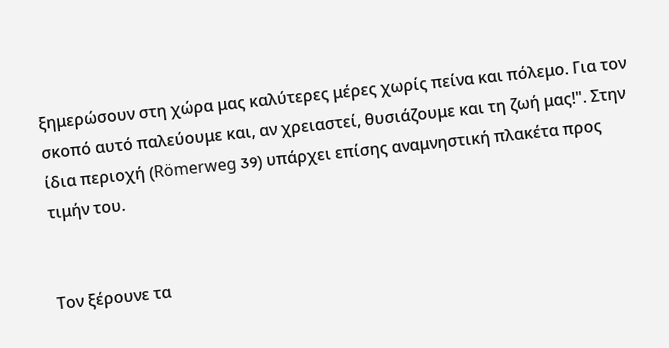ξημερώσουν στη χώρα μας καλύτερες μέρες χωρίς πείνα και πόλεμο. Για τον σκοπό αυτό παλεύουμε και, αν χρειαστεί, θυσιάζουμε και τη ζωή μας!". Στην ίδια περιοχή (Römerweg 39) υπάρχει επίσης αναμνηστική πλακέτα προς τιμήν του.


Τον ξέρουνε τα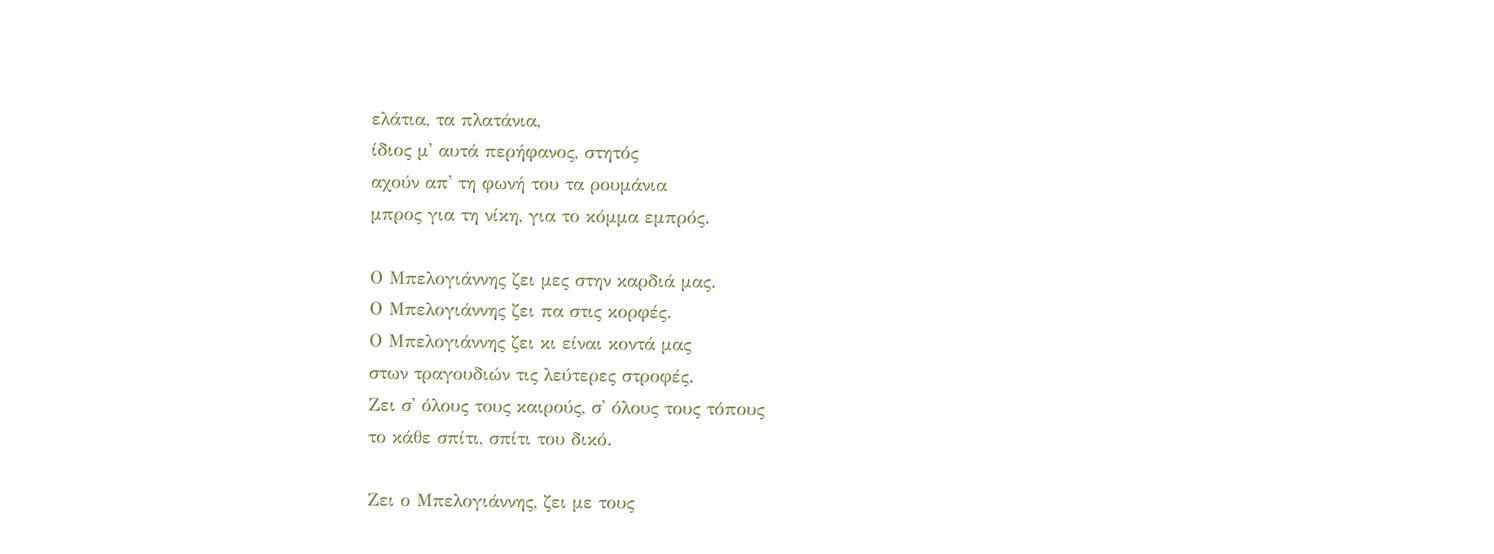ελάτια, τα πλατάνια,
ίδιος μ' αυτά περήφανος, στητός
αχούν απ' τη φωνή του τα ρουμάνια
μπρος για τη νίκη, για το κόμμα εμπρός.

Ο Μπελογιάννης ζει μες στην καρδιά μας.
Ο Μπελογιάννης ζει πα στις κορφές.
Ο Μπελογιάννης ζει κι είναι κοντά μας
στων τραγουδιών τις λεύτερες στροφές.
Ζει σ' όλους τους καιρούς, σ' όλους τους τόπους
το κάθε σπίτι, σπίτι του δικό.

Ζει ο Μπελογιάννης, ζει με τους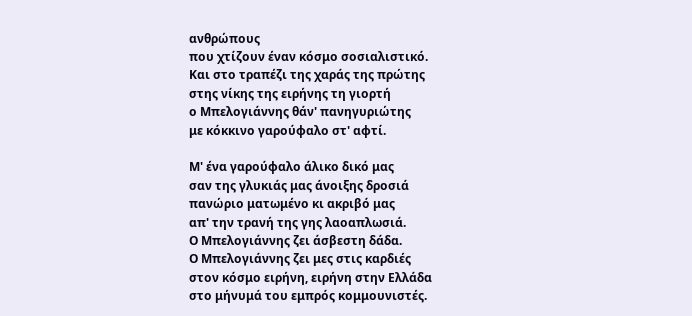ανθρώπους
που χτίζουν έναν κόσμο σοσιαλιστικό.
Και στο τραπέζι της χαράς της πρώτης
στης νίκης της ειρήνης τη γιορτή
ο Μπελογιάννης θάν' πανηγυριώτης
με κόκκινο γαρούφαλο στ' αφτί.

Μ' ένα γαρούφαλο άλικο δικό μας
σαν της γλυκιάς μας άνοιξης δροσιά
πανώριο ματωμένο κι ακριβό μας
απ' την τρανή της γης λαοαπλωσιά.
Ο Μπελογιάννης ζει άσβεστη δάδα.
Ο Μπελογιάννης ζει μες στις καρδιές
στον κόσμο ειρήνη, ειρήνη στην Ελλάδα
στο μήνυμά του εμπρός κομμουνιστές.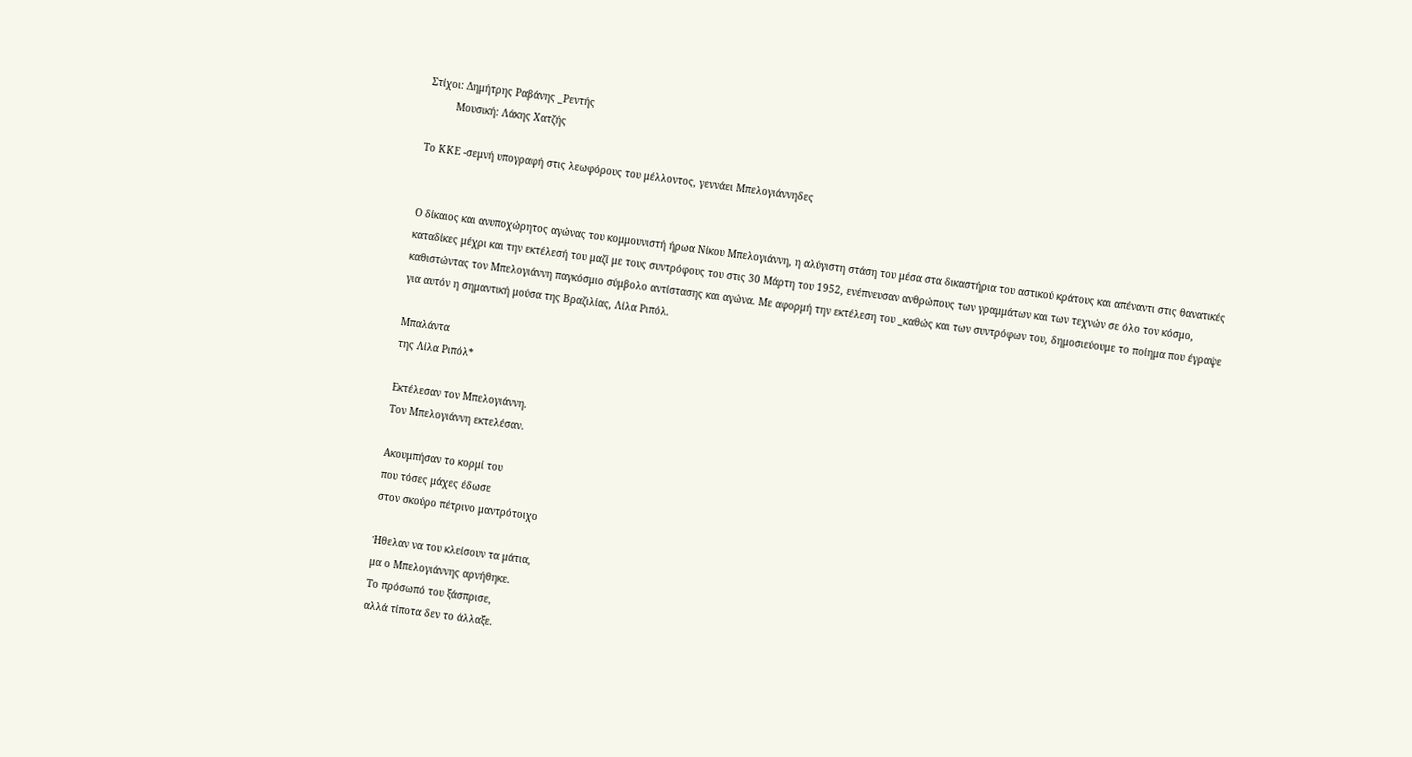Στίχοι: Δημήτρης Ραβάνης _Ρεντής
         Μουσική: Λάκης Χατζής

Το ΚΚΕ -σεμνή υπογραφή στις λεωφόρους του μέλλοντος, γεννάει Μπελογιάννηδες


Ο δίκαιος και ανυποχώρητος αγώνας του κομμουνιστή ήρωα Νίκου Μπελογιάννη, η αλύγιστη στάση του μέσα στα δικαστήρια του αστικού κράτους και απέναντι στις θανατικές καταδίκες μέχρι και την εκτέλεσή του μαζί με τους συντρόφους του στις 30 Μάρτη του 1952, ενέπνευσαν ανθρώπους των γραμμάτων και των τεχνών σε όλο τον κόσμο, καθιστώντας τον Μπελογιάννη παγκόσμιο σύμβολο αντίστασης και αγώνα. Με αφορμή την εκτέλεση του _καθώς και των συντρόφων του, δημοσιεύουμε το ποίημα που έγραψε για αυτόν η σημαντική μούσα της Βραζιλίας, Λίλα Ριπόλ.

Μπαλάντα
της Λίλα Ριπόλ*

Εκτέλεσαν τον Μπελογιάννη.
Τον Μπελογιάννη εκτελέσαν.

Ακουμπήσαν το κορμί του
που τόσες μάχες έδωσε
στον σκούρο πέτρινο μαντρότοιχο

Ήθελαν να του κλείσουν τα μάτια,
μα ο Μπελογιάννης αρνήθηκε.
Το πρόσωπό του ξάσπρισε,
αλλά τίποτα δεν το άλλαξε.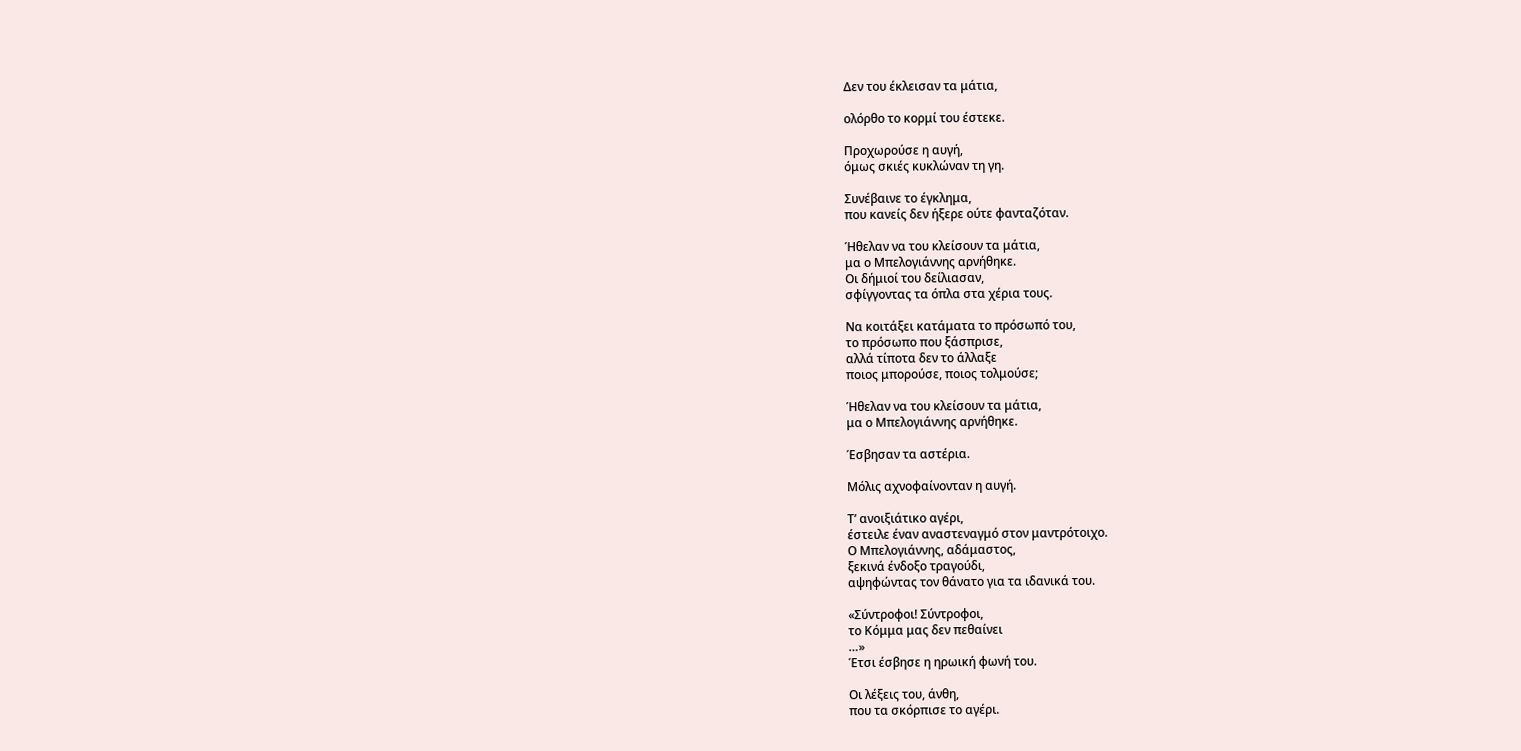Δεν του έκλεισαν τα μάτια,

ολόρθο το κορμί του έστεκε.

Προχωρούσε η αυγή,
όμως σκιές κυκλώναν τη γη.

Συνέβαινε το έγκλημα,
που κανείς δεν ήξερε ούτε φανταζόταν.

Ήθελαν να του κλείσουν τα μάτια,
μα ο Μπελογιάννης αρνήθηκε.
Οι δήμιοί του δείλιασαν,
σφίγγοντας τα όπλα στα χέρια τους.

Να κοιτάξει κατάματα το πρόσωπό του,
το πρόσωπο που ξάσπρισε,
αλλά τίποτα δεν το άλλαξε
ποιος μπορούσε, ποιος τολμούσε;

Ήθελαν να του κλείσουν τα μάτια,
μα ο Μπελογιάννης αρνήθηκε.

Έσβησαν τα αστέρια.

Μόλις αχνοφαίνονταν η αυγή.

Τ’ ανοιξιάτικο αγέρι,
έστειλε έναν αναστεναγμό στον μαντρότοιχο.
Ο Μπελογιάννης, αδάμαστος,
ξεκινά ένδοξο τραγούδι,
αψηφώντας τον θάνατο για τα ιδανικά του.

«Σύντροφοι! Σύντροφοι,
το Κόμμα μας δεν πεθαίνει
…»
Έτσι έσβησε η ηρωική φωνή του.

Οι λέξεις του, άνθη,
που τα σκόρπισε το αγέρι.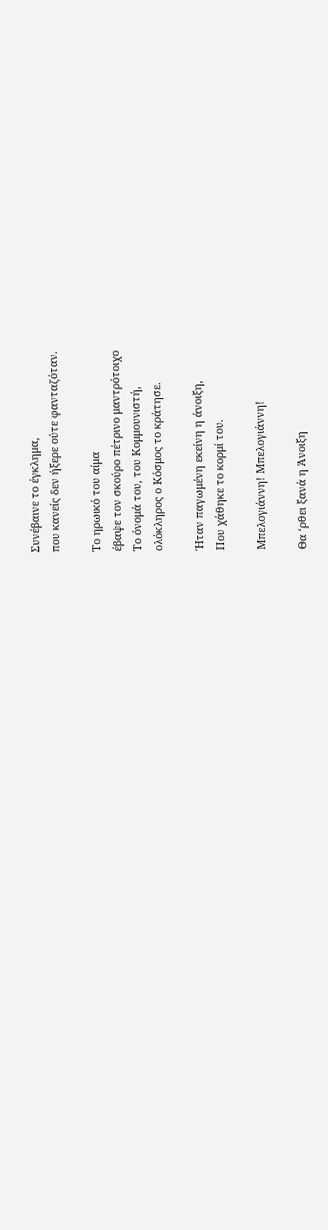Συνέβαινε το έγκλημα,
που κανείς δεν ήξερε ούτε φανταζόταν.

Το ηρωικό του αίμα
έβαψε τον σκούρο πέτρινο μαντρότοιχο
Το όνομά του, του Κομμουνιστή,
ολόκληρος ο Κόσμος το κράτησε.

Ήταν παγωμένη εκείνη η άνοιξη,
Που χάθηκε το κορμί του.

Μπελογιάννη! Μπελογιάννη!

Θα ‘ρθει ξανά η Άνοιξη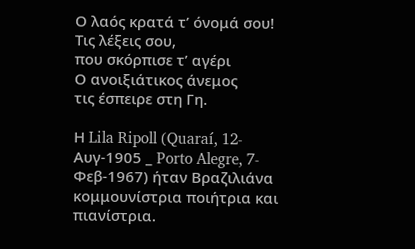Ο λαός κρατά τ’ όνομά σου!
Τις λέξεις σου,
που σκόρπισε τ’ αγέρι
Ο ανοιξιάτικος άνεμος
τις έσπειρε στη Γη.

Η Lila Ripoll (Quaraí, 12-Αυγ-1905 _ Porto Alegre, 7- Φεβ-1967) ήταν Βραζιλιάνα κομμουνίστρια ποιήτρια και πιανίστρια.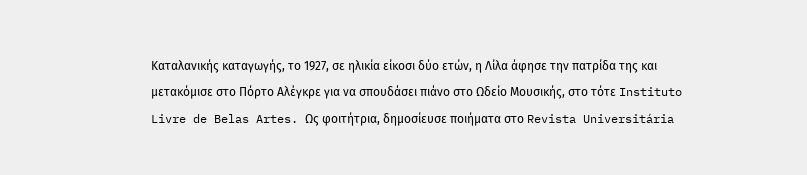Καταλανικής καταγωγής, το 1927, σε ηλικία είκοσι δύο ετών, η Λίλα άφησε την πατρίδα της και μετακόμισε στο Πόρτο Αλέγκρε για να σπουδάσει πιάνο στο Ωδείο Μουσικής, στο τότε Instituto Livre de Belas Artes. Ως φοιτήτρια, δημοσίευσε ποιήματα στο Revista Universitária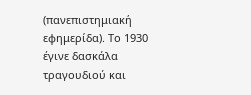(πανεπιστημιακή εφημερίδα). Το 1930 έγινε δασκάλα τραγουδιού και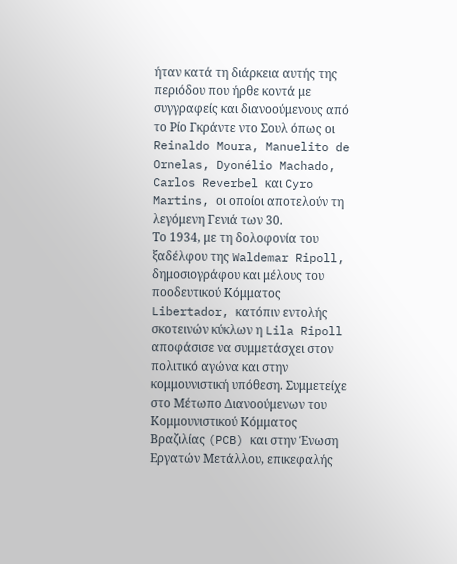ήταν κατά τη διάρκεια αυτής της περιόδου που ήρθε κοντά με συγγραφείς και διανοούμενους από το Ρίο Γκράντε ντο Σουλ όπως οι Reinaldo Moura, Manuelito de Ornelas, Dyonélio Machado, Carlos Reverbel και Cyro Martins, οι οποίοι αποτελούν τη λεγόμενη Γενιά των 30.
Το 1934, με τη δολοφονία του ξαδέλφου της Waldemar Ripoll, δημοσιογράφου και μέλους του ποοδευτικού Κόμματος Libertador, κατόπιν εντολής σκοτεινών κύκλων η Lila Ripoll αποφάσισε να συμμετάσχει στον πολιτικό αγώνα και στην κομμουνιστική υπόθεση. Συμμετείχε στο Μέτωπο Διανοούμενων του Κομμουνιστικού Κόμματος Βραζιλίας (PCB) και στην Ένωση Εργατών Μετάλλου, επικεφαλής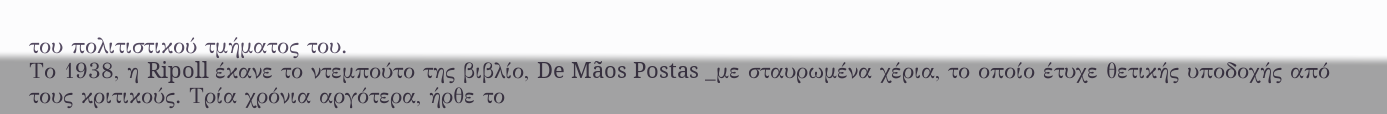του πολιτιστικού τμήματος του.
Το 1938, η Ripoll έκανε το ντεμπούτο της βιβλίο, De Mãos Postas _με σταυρωμένα χέρια, το οποίο έτυχε θετικής υποδοχής από τους κριτικούς. Τρία χρόνια αργότερα, ήρθε το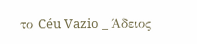το Céu Vazio _ Άδειος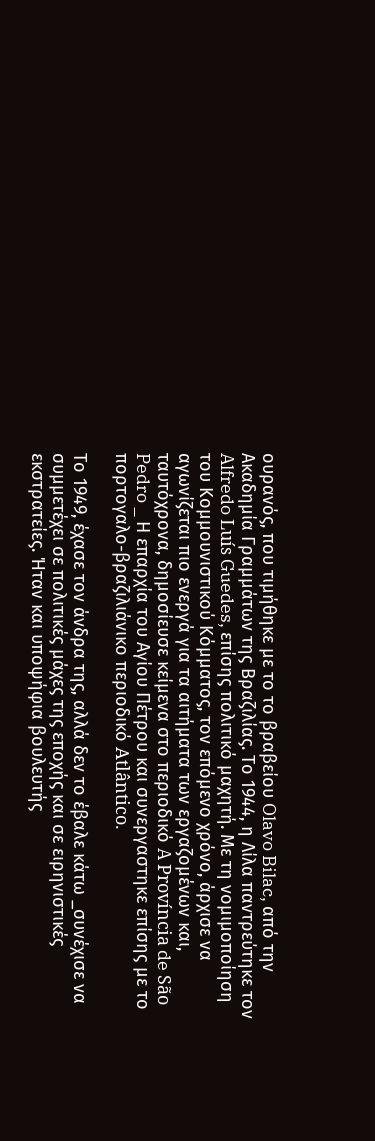ουρανός, που τιμήθηκε με το το βραβείου Olavo Bilac, από την Ακαδημία Γραμμάτων της Βραζιλίας. Το 1944, η Λίλα παντρεύτηκε τον Alfredo Luís Guedes, επίσης πολιτικό μαχητή. Με τη νομιμοποίηση του Κομμουνιστικού Κόμματος, τον επόμενο χρόνο, άρχισε να αγωνίζεται πιο ενεργά για τα αιτήματα των εργαζομένων και, ταυτόχρονα, δημοσίευσε κείμενα στο περιοδικό A Província de São Pedro _ Η επαρχία του Αγίου Πέτρου και συνεργαστηκε επίσης με το πορτογαλο-βραζιλιάνικο περιοδικό Atlântico.

Το 1949, έχασε τον άνδρα της, αλλά δεν το έβαλε κάτω _συνέχισε να συμμετέχει σε πολιτικές μάχες της εποχής και σε ειρηνιστικές εκστρατείες. Ήταν και υποψήφια βουλευτής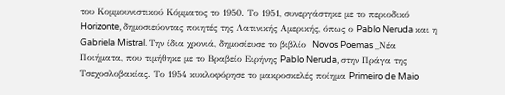του Κομμουνιστικού Κόμματος το 1950. Το 1951, συνεργάστηκε με το περιοδικό Horizonte, δημοσιεύοντας ποιητές της Λατινικής Αμερικής, όπως ο Pablo Neruda και η Gabriela Mistral. Την ίδια χρονιά, δημοσίευσε το βιβλίο  Novos Poemas _Νέα Ποιήματα, που τιμήθηκε με το Βραβείο Ειρήνης Pablo Neruda, στην Πράγα της Τσεχοσλοβακίας. Το 1954 κυκλοφόρησε το μακροσκελές ποίημα Primeiro de Maio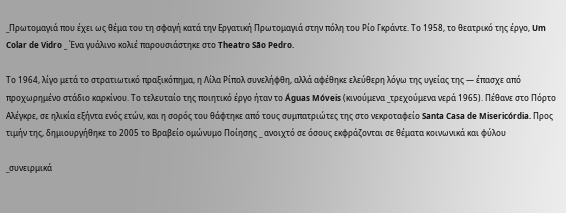_Πρωτομαγιά που έχει ως θέμα του τη σφαγή κατά την Εργατική Πρωτομαγιά στην πόλη του Ρίο Γκράντε. Το 1958, το θεατρικό της έργο, Um Colar de Vidro _ Ένα γυάλινο κολιέ παρουσιάστηκε στο Theatro São Pedro.

Το 1964, λίγο μετά το στρατιωτικό πραξικόπημα, η Λίλα Ρίπολ συνελήφθη, αλλά αφέθηκε ελεύθερη λόγω της υγείας της — έπασχε από προχωρημένο στάδιο καρκίνου. Το τελευταίο της ποιητικό έργο ήταν το Águas Móveis (κινούμενα _τρεχούμενα νερά 1965). Πέθανε στο Πόρτο Αλέγκρε, σε ηλικία εξήντα ενός ετών, και η σορός του θάφτηκε από τους συμπατριώτες της στο νεκροταφείο Santa Casa de Misericórdia. Προς τιμήν της, δημιουργήθηκε το 2005 το Βραβείο ομώνυμο Ποίησης _ ανοιχτό σε όσους εκφράζονται σε θέματα κοινωνικά και φύλου

_συνειρμικά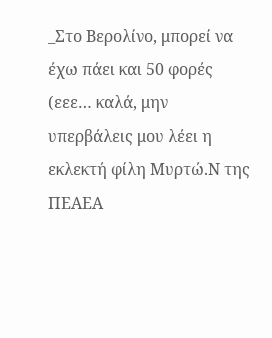_Στο Βερολίνο, μπορεί να έχω πάει και 50 φορές (εεε… καλά, μην υπερβάλεις μου λέει η εκλεκτή φίλη Μυρτώ.Ν της ΠΕΑΕΑ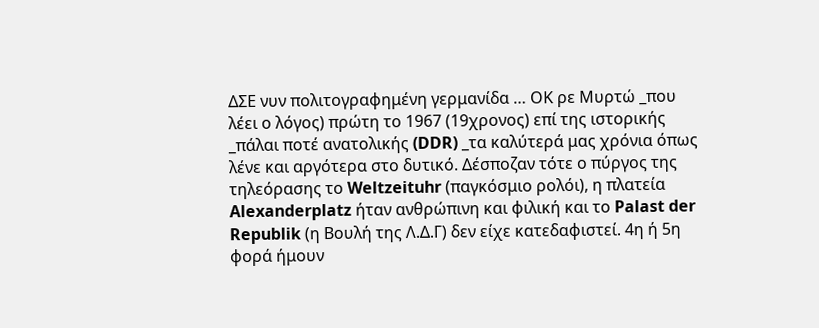ΔΣΕ νυν πολιτογραφημένη γερμανίδα … ΟΚ ρε Μυρτώ _που λέει ο λόγος) πρώτη το 1967 (19χρονος) επί της ιστορικής _πάλαι ποτέ ανατολικής (DDR) _τα καλύτερά μας χρόνια όπως λένε και αργότερα στο δυτικό. Δέσποζαν τότε ο πύργος της τηλεόρασης το Weltzeituhr (παγκόσμιο ρολόι), η πλατεία Alexanderplatz ήταν ανθρώπινη και φιλική και το Palast der Republik (η Βουλή της Λ.Δ.Γ) δεν είχε κατεδαφιστεί. 4η ή 5η φορά ήμουν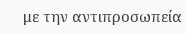με την αντιπροσωπεία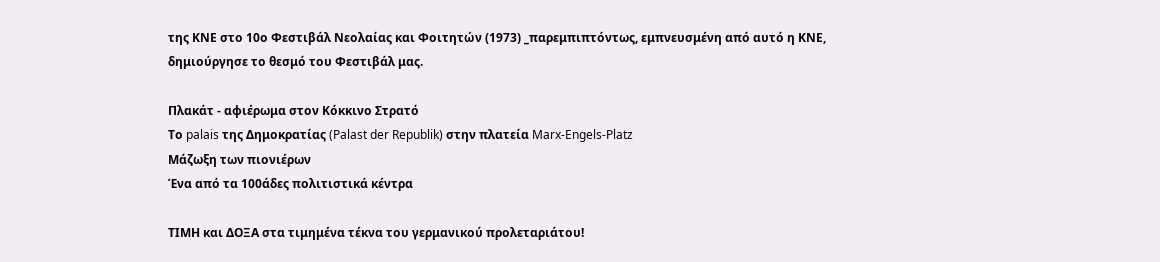της ΚΝΕ στο 10ο Φεστιβάλ Νεολαίας και Φοιτητών (1973) _παρεμπιπτόντως, εμπνευσμένη από αυτό η ΚΝΕ, δημιούργησε το θεσμό του Φεστιβάλ μας.

Πλακάτ - αφιέρωμα στον Κόκκινο Στρατό
Το palais της Δημοκρατίας (Palast der Republik) στην πλατεία Marx-Engels-Platz
Μάζωξη των πιονιέρων
Ένα από τα 100άδες πολιτιστικά κέντρα

ΤΙΜΗ και ΔΟΞΑ στα τιμημένα τέκνα του γερμανικού προλεταριάτου!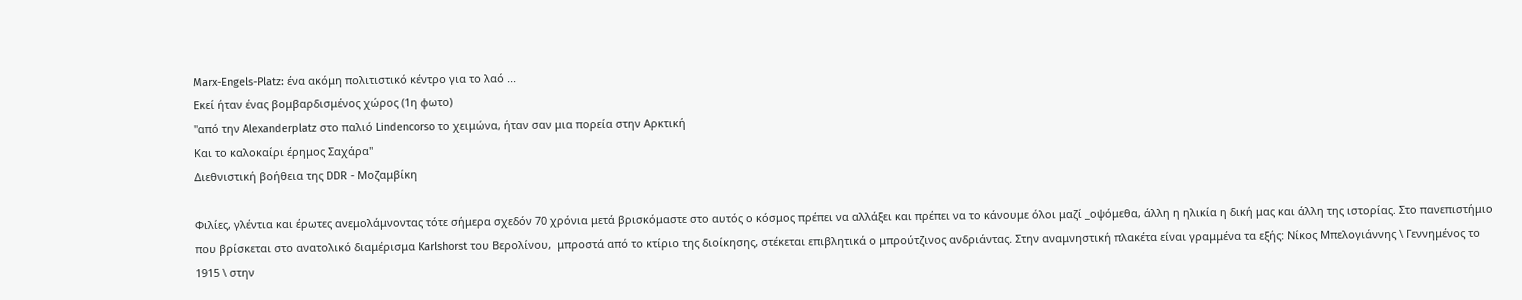Marx-Engels-Platz: ένα ακόμη πολιτιστικό κέντρο για το λαό ...
Εκεί ήταν ένας βομβαρδισμένος χώρος (1η φωτο)
"από την Alexanderplatz στο παλιό Lindencorso το χειμώνα, ήταν σαν μια πορεία στην Αρκτική
Και το καλοκαίρι έρημος Σαχάρα"
Διεθνιστική βοήθεια της DDR - Μοζαμβίκη

Φιλίες, γλέντια και έρωτες ανεμολάμνοντας τότε σήμερα σχεδόν 70 χρόνια μετά βρισκόμαστε στο αυτός ο κόσμος πρέπει να αλλάξει και πρέπει να το κάνουμε όλοι μαζί _οψόμεθα, άλλη η ηλικία η δική μας και άλλη της ιστορίας. Στο πανεπιστήμιο που βρίσκεται στο ανατολικό διαμέρισμα Karlshorst του Βερολίνου,  μπροστά από το κτίριο της διοίκησης, στέκεται επιβλητικά ο μπρούτζινος ανδριάντας. Στην αναμνηστική πλακέτα είναι γραμμένα τα εξής: Νίκος Μπελογιάννης \ Γεννημένος το 1915 \ στην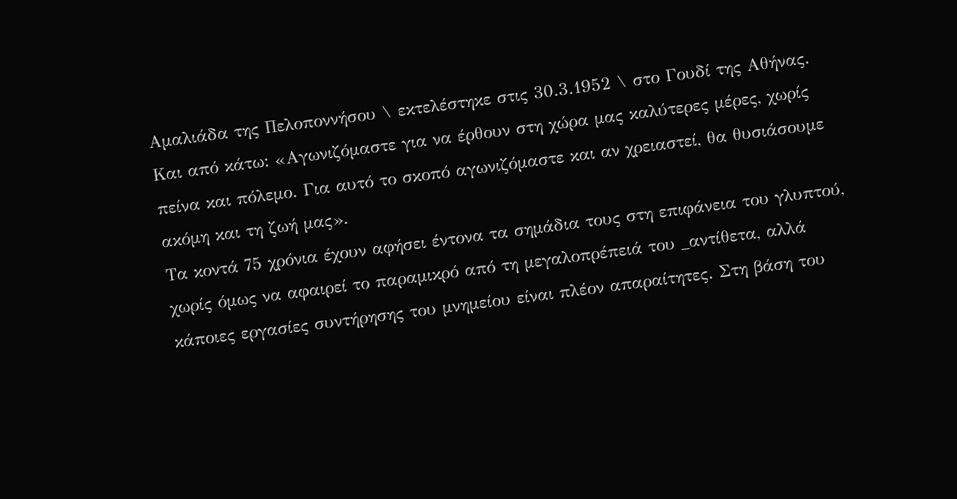Αμαλιάδα της Πελοποννήσου \ εκτελέστηκε στις 30.3.1952 \ στο Γουδί της Αθήνας. Και από κάτω: «Αγωνιζόμαστε για να έρθουν στη χώρα μας καλύτερες μέρες, χωρίς πείνα και πόλεμο. Για αυτό το σκοπό αγωνιζόμαστε και αν χρειαστεί, θα θυσιάσουμε ακόμη και τη ζωή μας».
Τα κοντά 75 χρόνια έχουν αφήσει έντονα τα σημάδια τους στη επιφάνεια του γλυπτού, χωρίς όμως να αφαιρεί το παραμικρό από τη μεγαλοπρέπειά του _αντίθετα, αλλά κάποιες εργασίες συντήρησης του μνημείου είναι πλέον απαραίτητες. Στη βάση του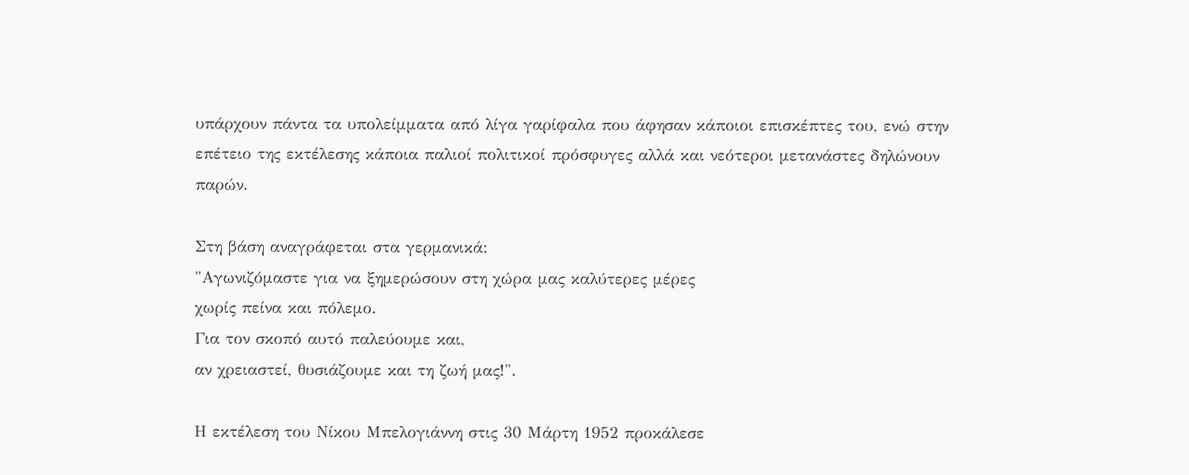υπάρχουν πάντα τα υπολείμματα από λίγα γαρίφαλα που άφησαν κάποιοι επισκέπτες του, ενώ στην επέτειο της εκτέλεσης κάποια παλιοί πολιτικοί πρόσφυγες αλλά και νεότεροι μετανάστες δηλώνουν παρών.

Στη βάση αναγράφεται στα γερμανικά:
"Αγωνιζόμαστε για να ξημερώσουν στη χώρα μας καλύτερες μέρες
χωρίς πείνα και πόλεμο.
Για τον σκοπό αυτό παλεύουμε και,
αν χρειαστεί, θυσιάζουμε και τη ζωή μας!".

Η εκτέλεση του Νίκου Μπελογιάννη στις 30 Μάρτη 1952 προκάλεσε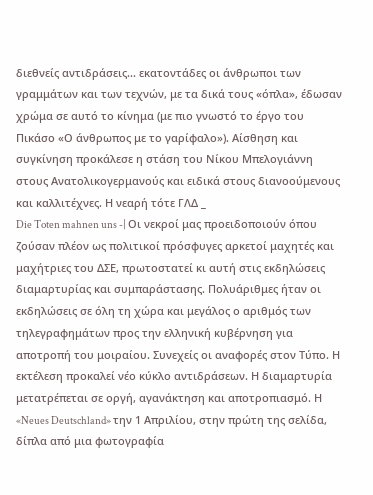διεθνείς αντιδράσεις... εκατοντάδες οι άνθρωποι των γραμμάτων και των τεχνών, με τα δικά τους «όπλα», έδωσαν χρώμα σε αυτό το κίνημα (με πιο γνωστό το έργο του Πικάσο «Ο άνθρωπος με το γαρίφαλο»). Αίσθηση και συγκίνηση προκάλεσε η στάση του Νίκου Μπελογιάννη στους Ανατολικογερμανούς και ειδικά στους διανοούμενους και καλλιτέχνες. Η νεαρή τότε ΓΛΔ _
Die Toten mahnen uns -| Οι νεκροί μας προειδοποιούν όπου ζούσαν πλέον ως πολιτικοί πρόσφυγες αρκετοί μαχητές και μαχήτριες του ΔΣΕ, πρωτοστατεί κι αυτή στις εκδηλώσεις διαμαρτυρίας και συμπαράστασης. Πολυάριθμες ήταν οι εκδηλώσεις σε όλη τη χώρα και μεγάλος ο αριθμός των τηλεγραφημάτων προς την ελληνική κυβέρνηση για αποτροπή του μοιραίου. Συνεχείς οι αναφορές στον Τύπο. Η εκτέλεση προκαλεί νέο κύκλο αντιδράσεων. Η διαμαρτυρία μετατρέπεται σε οργή, αγανάκτηση και αποτροπιασμό. Η «Neues Deutschland» την 1 Απριλίου, στην πρώτη της σελίδα, δίπλα από μια φωτογραφία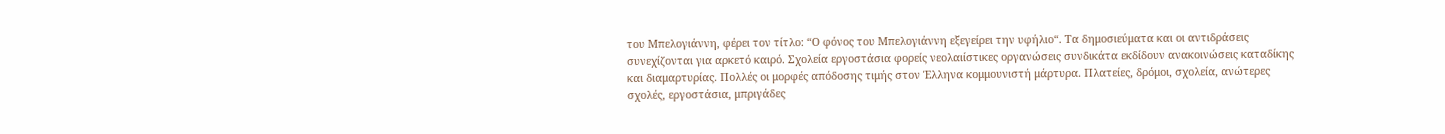του Μπελογιάννη, φέρει τον τίτλο: “Ο φόνος του Μπελογιάννη εξεγείρει την υφήλιο“. Τα δημοσιεύματα και οι αντιδράσεις συνεχίζονται για αρκετό καιρό. Σχολεία εργοστάσια φορείς νεολαιίστικες οργανώσεις συνδικάτα εκδίδουν ανακοινώσεις καταδίκης και διαμαρτυρίας. Πολλές οι μορφές απόδοσης τιμής στον Έλληνα κομμουνιστή μάρτυρα. Πλατείες, δρόμοι, σχολεία, ανώτερες σχολές, εργοστάσια, μπριγάδες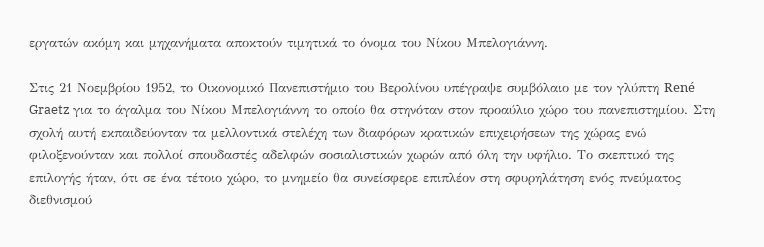εργατών ακόμη και μηχανήματα αποκτούν τιμητικά το όνομα του Νίκου Μπελογιάννη.

Στις 21 Νοεμβρίου 1952, το Οικονομικό Πανεπιστήμιο του Βερολίνου υπέγραψε συμβόλαιο με τον γλύπτη René Graetz για το άγαλμα του Νίκου Μπελογιάννη το οποίο θα στηνόταν στον προαύλιο χώρο του πανεπιστημίου. Στη σχολή αυτή εκπαιδεύονταν τα μελλοντικά στελέχη των διαφόρων κρατικών επιχειρήσεων της χώρας ενώ φιλοξενούνταν και πολλοί σπουδαστές αδελφών σοσιαλιστικών χωρών από όλη την υφήλιο. Το σκεπτικό της επιλογής ήταν, ότι σε ένα τέτοιο χώρο, το μνημείο θα συνείσφερε επιπλέον στη σφυρηλάτηση ενός πνεύματος διεθνισμού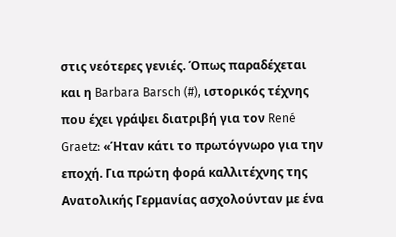στις νεότερες γενιές. Όπως παραδέχεται και η Barbara Barsch (#), ιστορικός τέχνης που έχει γράψει διατριβή για τον René Graetz: «Ήταν κάτι το πρωτόγνωρο για την εποχή. Για πρώτη φορά καλλιτέχνης της Ανατολικής Γερμανίας ασχολούνταν με ένα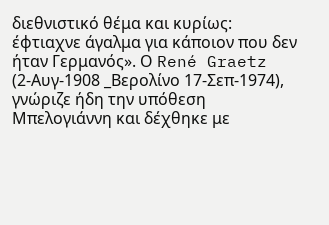διεθνιστικό θέμα και κυρίως: έφτιαχνε άγαλμα για κάποιον που δεν ήταν Γερμανός». Ο René Graetz (2-Αυγ-1908 _Βερολίνο 17-Σεπ-1974), γνώριζε ήδη την υπόθεση Μπελογιάννη και δέχθηκε με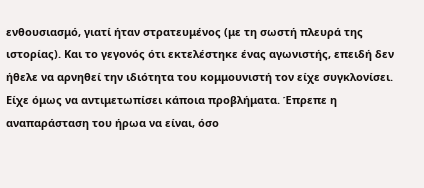ενθουσιασμό, γιατί ήταν στρατευμένος (με τη σωστή πλευρά της ιστορίας). Και το γεγονός ότι εκτελέστηκε ένας αγωνιστής, επειδή δεν ήθελε να αρνηθεί την ιδιότητα του κομμουνιστή τον είχε συγκλονίσει. Είχε όμως να αντιμετωπίσει κάποια προβλήματα. Έπρεπε η αναπαράσταση του ήρωα να είναι, όσο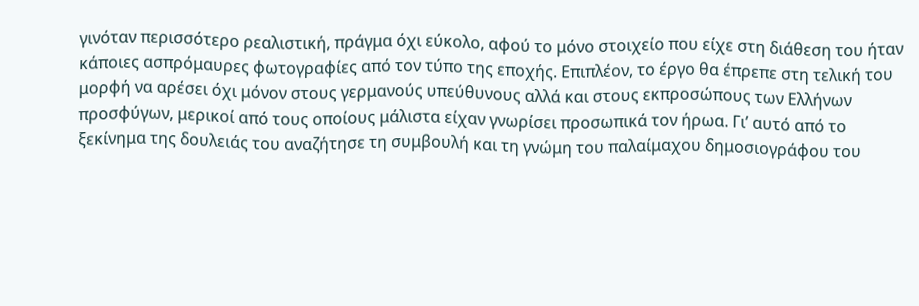γινόταν περισσότερο ρεαλιστική, πράγμα όχι εύκολο, αφού το μόνο στοιχείο που είχε στη διάθεση του ήταν κάποιες ασπρόμαυρες φωτογραφίες από τον τύπο της εποχής. Επιπλέον, το έργο θα έπρεπε στη τελική του μορφή να αρέσει όχι μόνον στους γερμανούς υπεύθυνους αλλά και στους εκπροσώπους των Ελλήνων προσφύγων, μερικοί από τους οποίους μάλιστα είχαν γνωρίσει προσωπικά τον ήρωα. Γι’ αυτό από το ξεκίνημα της δουλειάς του αναζήτησε τη συμβουλή και τη γνώμη του παλαίμαχου δημοσιογράφου του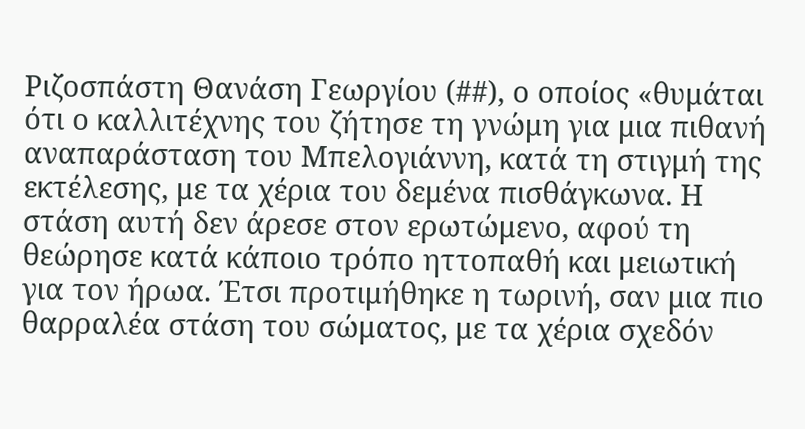Ριζοσπάστη Θανάση Γεωργίου (##), ο οποίος «θυμάται ότι ο καλλιτέχνης του ζήτησε τη γνώμη για μια πιθανή αναπαράσταση του Μπελογιάννη, κατά τη στιγμή της εκτέλεσης, με τα χέρια του δεμένα πισθάγκωνα. Η στάση αυτή δεν άρεσε στον ερωτώμενο, αφού τη θεώρησε κατά κάποιο τρόπο ηττοπαθή και μειωτική για τον ήρωα. Έτσι προτιμήθηκε η τωρινή, σαν μια πιο θαρραλέα στάση του σώματος, με τα χέρια σχεδόν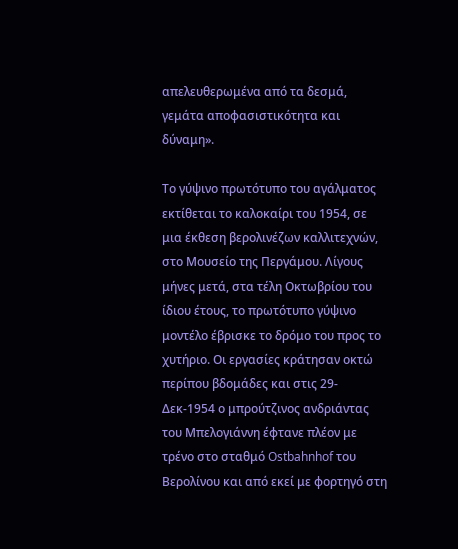απελευθερωμένα από τα δεσμά, γεμάτα αποφασιστικότητα και δύναμη».

Το γύψινο πρωτότυπο του αγάλματος εκτίθεται το καλοκαίρι του 1954, σε μια έκθεση βερολινέζων καλλιτεχνών, στο Μουσείο της Περγάμου. Λίγους μήνες μετά, στα τέλη Οκτωβρίου του ίδιου έτους, το πρωτότυπο γύψινο μοντέλο έβρισκε το δρόμο του προς το χυτήριο. Οι εργασίες κράτησαν οκτώ περίπου βδομάδες και στις 29-Δεκ-1954 ο μπρούτζινος ανδριάντας του Μπελογιάννη έφτανε πλέον με τρένο στο σταθμό Ostbahnhof του Βερολίνου και από εκεί με φορτηγό στη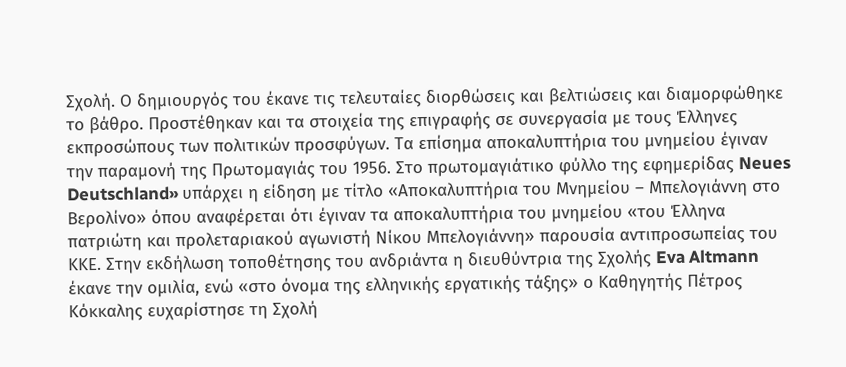Σχολή. Ο δημιουργός του έκανε τις τελευταίες διορθώσεις και βελτιώσεις και διαμορφώθηκε το βάθρο. Προστέθηκαν και τα στοιχεία της επιγραφής σε συνεργασία με τους Έλληνες εκπροσώπους των πολιτικών προσφύγων. Τα επίσημα αποκαλυπτήρια του μνημείου έγιναν την παραμονή της Πρωτομαγιάς του 1956. Στο πρωτομαγιάτικο φύλλο της εφημερίδας Neues Deutschland» υπάρχει η είδηση με τίτλο «Αποκαλυπτήρια του Μνημείου – Μπελογιάννη στο Βερολίνο» όπου αναφέρεται ότι έγιναν τα αποκαλυπτήρια του μνημείου «του Έλληνα πατριώτη και προλεταριακού αγωνιστή Νίκου Μπελογιάννη» παρουσία αντιπροσωπείας του ΚΚΕ. Στην εκδήλωση τοποθέτησης του ανδριάντα η διευθύντρια της Σχολής Eva Altmann έκανε την ομιλία, ενώ «στο όνομα της ελληνικής εργατικής τάξης» ο Καθηγητής Πέτρος Κόκκαλης ευχαρίστησε τη Σχολή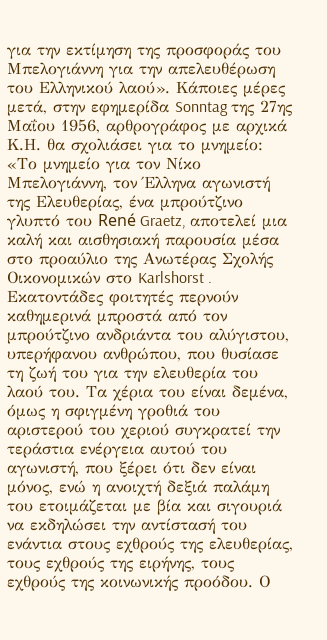για την εκτίμηση της προσφοράς του Μπελογιάννη για την απελευθέρωση του Ελληνικού λαού». Κάποιες μέρες μετά, στην εφημερίδα Sonntag της 27ης Μαΐου 1956, αρθρογράφος με αρχικά Κ.Η. θα σχολιάσει για το μνημείο: «Το μνημείο για τον Νίκο Μπελογιάννη, τον Έλληνα αγωνιστή της Ελευθερίας, ένα μπρούτζινο γλυπτό του René Graetz, αποτελεί μια καλή και αισθησιακή παρουσία μέσα στο προαύλιο της Ανωτέρας Σχολής Οικονομικών στο Karlshorst . Εκατοντάδες φοιτητές περνούν καθημερινά μπροστά από τον μπρούτζινο ανδριάντα του αλύγιστου, υπερήφανου ανθρώπου, που θυσίασε τη ζωή του για την ελευθερία του λαού του. Τα χέρια του είναι δεμένα, όμως η σφιγμένη γροθιά του αριστερού του χεριού συγκρατεί την τεράστια ενέργεια αυτού του αγωνιστή, που ξέρει ότι δεν είναι μόνος, ενώ η ανοιχτή δεξιά παλάμη του ετοιμάζεται με βία και σιγουριά να εκδηλώσει την αντίστασή του ενάντια στους εχθρούς της ελευθερίας, τους εχθρούς της ειρήνης, τους εχθρούς της κοινωνικής προόδου. Ο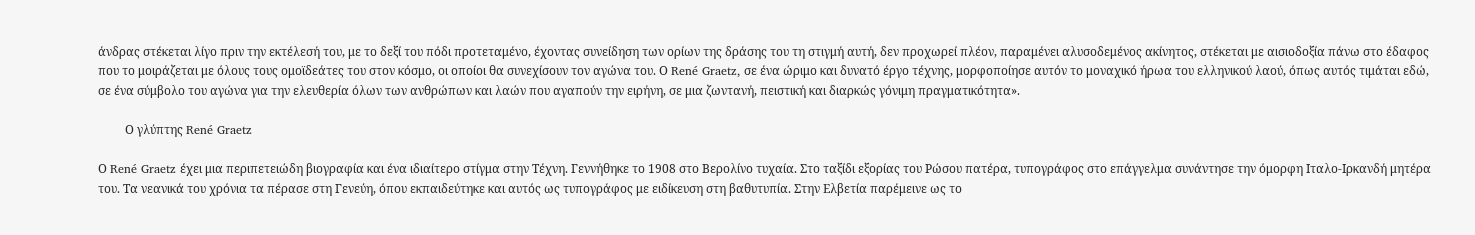άνδρας στέκεται λίγο πριν την εκτέλεσή του, με το δεξί του πόδι προτεταμένο, έχοντας συνείδηση των ορίων της δράσης του τη στιγμή αυτή, δεν προχωρεί πλέον, παραμένει αλυσοδεμένος ακίνητος, στέκεται με αισιοδοξία πάνω στο έδαφος που το μοιράζεται με όλους τους ομοϊδεάτες του στον κόσμο, οι οποίοι θα συνεχίσουν τον αγώνα του. Ο René Graetz, σε ένα ώριμο και δυνατό έργο τέχνης, μορφοποίησε αυτόν το μοναχικό ήρωα του ελληνικού λαού, όπως αυτός τιμάται εδώ, σε ένα σύμβολο του αγώνα για την ελευθερία όλων των ανθρώπων και λαών που αγαπούν την ειρήνη, σε μια ζωντανή, πειστική και διαρκώς γόνιμη πραγματικότητα».

         Ο γλύπτης René Graetz

Ο René Graetz έχει μια περιπετειώδη βιογραφία και ένα ιδιαίτερο στίγμα στην Τέχνη. Γεννήθηκε το 1908 στο Βερολίνο τυχαία. Στο ταξίδι εξορίας του Ρώσου πατέρα, τυπογράφος στο επάγγελμα συνάντησε την όμορφη Ιταλο-Ιρκανδή μητέρα του. Τα νεανικά του χρόνια τα πέρασε στη Γενεύη, όπου εκπαιδεύτηκε και αυτός ως τυπογράφος με ειδίκευση στη βαθυτυπία. Στην Ελβετία παρέμεινε ως το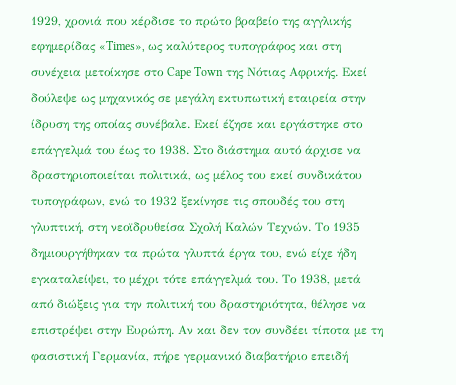1929, χρονιά που κέρδισε το πρώτο βραβείο της αγγλικής εφημερίδας «Times», ως καλύτερος τυπογράφος και στη συνέχεια μετοίκησε στο Cape Town της Νότιας Αφρικής. Εκεί δούλεψε ως μηχανικός σε μεγάλη εκτυπωτική εταιρεία στην ίδρυση της οποίας συνέβαλε. Εκεί έζησε και εργάστηκε στο επάγγελμά του έως το 1938. Στο διάστημα αυτό άρχισε να δραστηριοποιείται πολιτικά, ως μέλος του εκεί συνδικάτου τυπογράφων, ενώ το 1932 ξεκίνησε τις σπουδές του στη γλυπτική, στη νεοϊδρυθείσα Σχολή Καλών Τεχνών. Το 1935 δημιουργήθηκαν τα πρώτα γλυπτά έργα του, ενώ είχε ήδη εγκαταλείψει, το μέχρι τότε επάγγελμά του. Το 1938, μετά από διώξεις για την πολιτική του δραστηριότητα, θέλησε να επιστρέψει στην Ευρώπη. Αν και δεν τον συνδέει τίποτα με τη φασιστική Γερμανία, πήρε γερμανικό διαβατήριο επειδή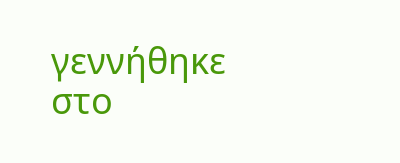γεννήθηκε στο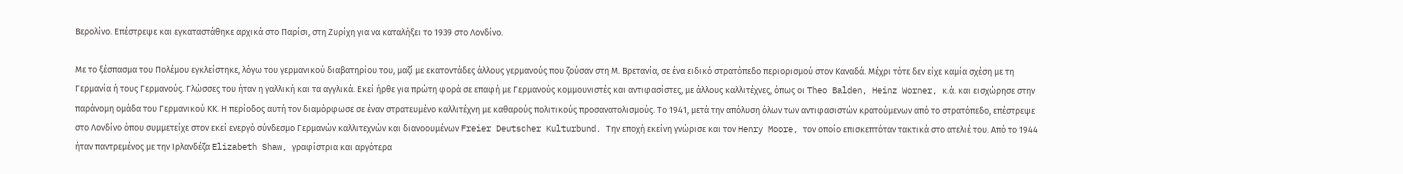Βερολίνο. Επέστρεψε και εγκαταστάθηκε αρχικά στο Παρίσι, στη Ζυρίχη για να καταλήξει το 1939 στο Λονδίνο.

Με το ξέσπασμα του Πολέμου εγκλείστηκε, λόγω του γερμανικού διαβατηρίου του, μαζί με εκατοντάδες άλλους γερμανούς που ζούσαν στη Μ. Βρετανία, σε ένα ειδικό στρατόπεδο περιορισμού στον Καναδά. Μέχρι τότε δεν είχε καμία σχέση με τη Γερμανία ή τους Γερμανούς. Γλώσσες του ήταν η γαλλική και τα αγγλικά. Εκεί ήρθε για πρώτη φορά σε επαφή με Γερμανούς κομμουνιστές και αντιφασίστες, με άλλους καλλιτέχνες, όπως οι Theo Balden, Heinz Worner, κ.ά. και εισχώρησε στην παράνομη ομάδα του Γερμανικού ΚΚ. Η περίοδος αυτή τον διαμόρφωσε σε έναν στρατευμένο καλλιτέχνη με καθαρούς πολιτικούς προσανατολισμούς. Το 1941, μετά την απόλυση όλων των αντιφασιστών κρατούμενων από το στρατόπεδο, επέστρεψε στο Λονδίνο όπου συμμετείχε στον εκεί ενεργό σύνδεσμο Γερμανών καλλιτεχνών και διανοουμένων Freier Deutscher Kulturbund. Την εποχή εκείνη γνώρισε και τον Henry Moore, τον οποίο επισκεπτόταν τακτικά στο ατελιέ του. Από το 1944 ήταν παντρεμένος με την Ιρλανδέζα Elizabeth Shaw, γραφίστρια και αργότερα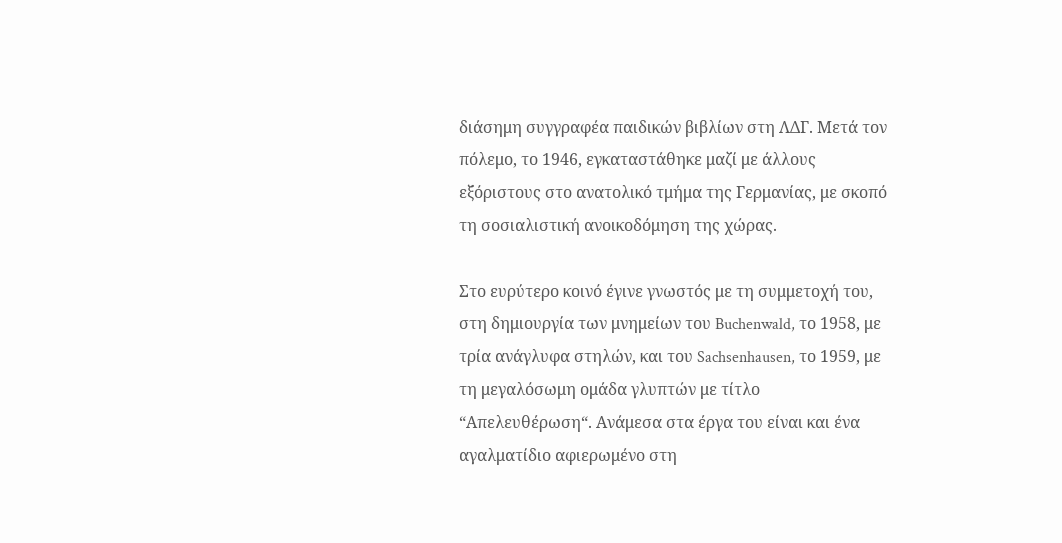διάσημη συγγραφέα παιδικών βιβλίων στη ΛΔΓ. Μετά τον πόλεμο, το 1946, εγκαταστάθηκε μαζί με άλλους εξόριστους στο ανατολικό τμήμα της Γερμανίας, με σκοπό τη σοσιαλιστική ανοικοδόμηση της χώρας.

Στο ευρύτερο κοινό έγινε γνωστός με τη συμμετοχή του, στη δημιουργία των μνημείων του Buchenwald, το 1958, με τρία ανάγλυφα στηλών, και του Sachsenhausen, το 1959, με τη μεγαλόσωμη ομάδα γλυπτών με τίτλο “Απελευθέρωση“. Ανάμεσα στα έργα του είναι και ένα αγαλματίδιο αφιερωμένο στη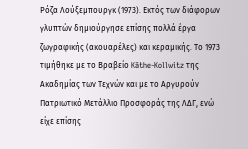Ρόζα Λούξεμπουργκ (1973). Εκτός των διάφορων γλυπτών δημιούργησε επίσης πολλά έργα ζωγραφικής (ακουαρέλες) και κεραμικής. Το 1973 τιμήθηκε με το Βραβείο Käthe-Kollwitz της Ακαδημίας των Τεχνών και με το Αργυρούν Πατριωτικό Μετάλλιο Προσφοράς της ΛΔΓ, ενώ είχε επίσης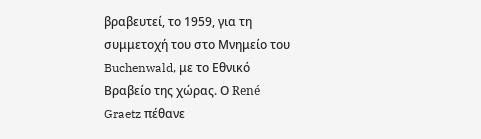βραβευτεί, το 1959, για τη συμμετοχή του στο Μνημείο του Buchenwald, με το Εθνικό Βραβείο της χώρας. Ο René Graetz πέθανε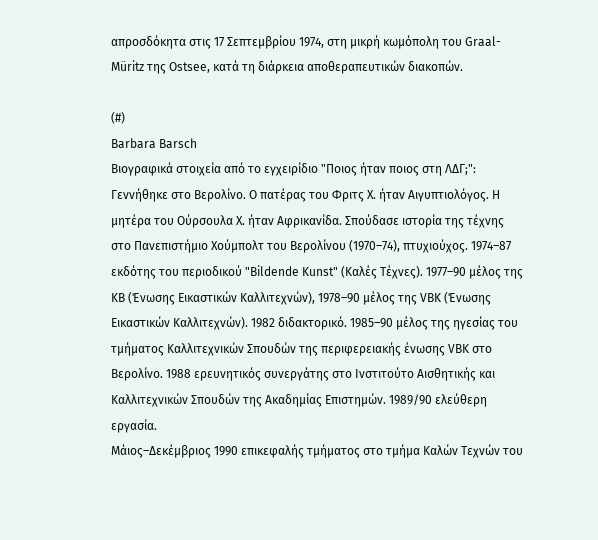απροσδόκητα στις 17 Σεπτεμβρίου 1974, στη μικρή κωμόπολη του Graal-Müritz της Ostsee, κατά τη διάρκεια αποθεραπευτικών διακοπών.

(#)
Barbara Barsch
Βιογραφικά στοιχεία από το εγχειρίδιο "Ποιος ήταν ποιος στη ΛΔΓ;": Γεννήθηκε στο Βερολίνο. Ο πατέρας του Φριτς Χ. ήταν Αιγυπτιολόγος. Η μητέρα του Ούρσουλα Χ. ήταν Αφρικανίδα. Σπούδασε ιστορία της τέχνης στο Πανεπιστήμιο Χούμπολτ του Βερολίνου (1970–74), πτυχιούχος. 1974–87 εκδότης του περιοδικού "Bildende Kunst" (Καλές Τέχνες). 1977–90 μέλος της KB (Ένωσης Εικαστικών Καλλιτεχνών), 1978–90 μέλος της VBK (Ένωσης Εικαστικών Καλλιτεχνών). 1982 διδακτορικό. 1985–90 μέλος της ηγεσίας του τμήματος Καλλιτεχνικών Σπουδών της περιφερειακής ένωσης VBK στο Βερολίνο. 1988 ερευνητικός συνεργάτης στο Ινστιτούτο Αισθητικής και Καλλιτεχνικών Σπουδών της Ακαδημίας Επιστημών. 1989/90 ελεύθερη εργασία.
Μάιος–Δεκέμβριος 1990 επικεφαλής τμήματος στο τμήμα Καλών Τεχνών του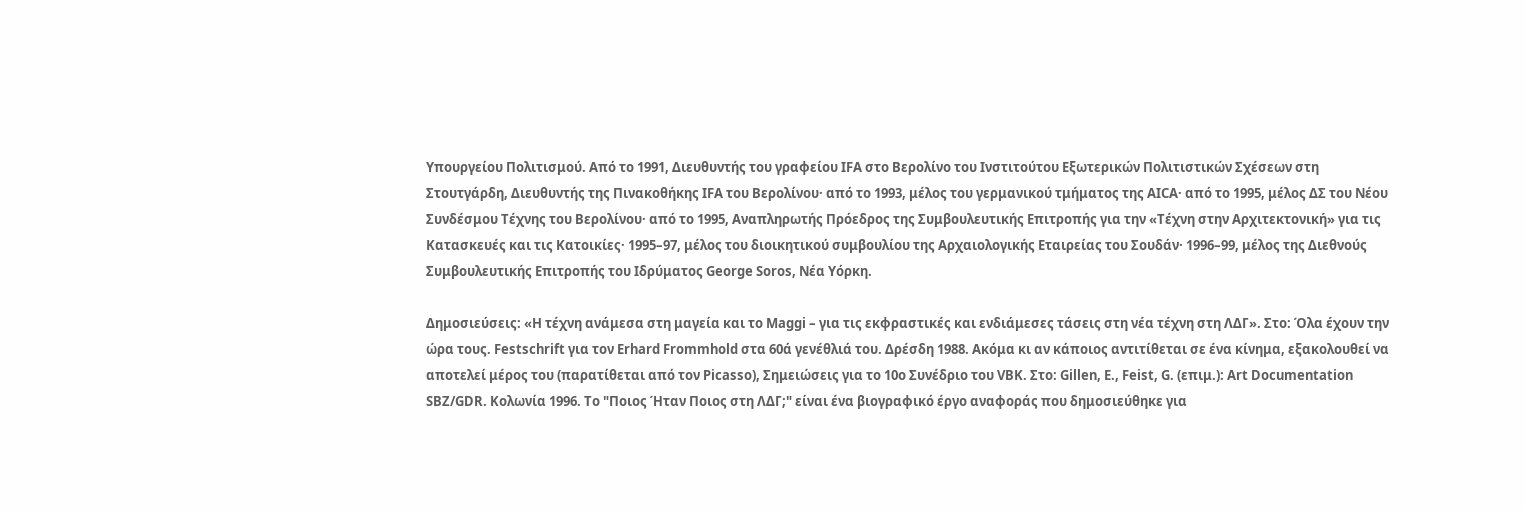Υπουργείου Πολιτισμού. Από το 1991, Διευθυντής του γραφείου IFA στο Βερολίνο του Ινστιτούτου Εξωτερικών Πολιτιστικών Σχέσεων στη Στουτγάρδη, Διευθυντής της Πινακοθήκης IFA του Βερολίνου· από το 1993, μέλος του γερμανικού τμήματος της AICA· από το 1995, μέλος ΔΣ του Νέου Συνδέσμου Τέχνης του Βερολίνου· από το 1995, Αναπληρωτής Πρόεδρος της Συμβουλευτικής Επιτροπής για την «Τέχνη στην Αρχιτεκτονική» για τις Κατασκευές και τις Κατοικίες· 1995–97, μέλος του διοικητικού συμβουλίου της Αρχαιολογικής Εταιρείας του Σουδάν· 1996–99, μέλος της Διεθνούς Συμβουλευτικής Επιτροπής του Ιδρύματος George Soros, Νέα Υόρκη.

Δημοσιεύσεις: «Η τέχνη ανάμεσα στη μαγεία και το Maggi – για τις εκφραστικές και ενδιάμεσες τάσεις στη νέα τέχνη στη ΛΔΓ». Στο: Όλα έχουν την ώρα τους. Festschrift για τον Erhard Frommhold στα 60ά γενέθλιά του. Δρέσδη 1988. Ακόμα κι αν κάποιος αντιτίθεται σε ένα κίνημα, εξακολουθεί να αποτελεί μέρος του (παρατίθεται από τον Picasso), Σημειώσεις για το 10ο Συνέδριο του VBK. Στο: Gillen, E., Feist, G. (επιμ.): Art Documentation SBZ/GDR. Κολωνία 1996. Το "Ποιος Ήταν Ποιος στη ΛΔΓ;" είναι ένα βιογραφικό έργο αναφοράς που δημοσιεύθηκε για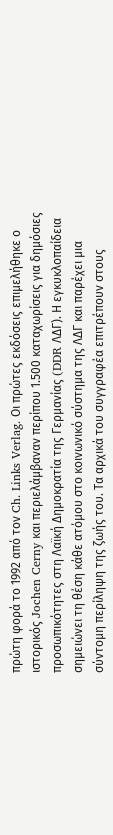πρώτη φορά το 1992 από τον Ch. Links Verlag. Οι πρώτες εκδόσεις επιμελήθηκε ο ιστορικός Jochen Cerny και περιελάμβαναν περίπου 1.500 καταχωρίσεις για δημόσιες προσωπικότητες στη Λαϊκή Δημοκρατία της Γερμανίας (DDR ΛΔΓ). Η εγκυκλοπαίδεια σημειώνει τη θέση κάθε ατόμου στο κοινωνικό σύστημα της ΛΔΓ και παρέχει μια σύντομη περίληψη της ζωής του. Τα αρχικά του συγγραφέα επιτρέπουν στους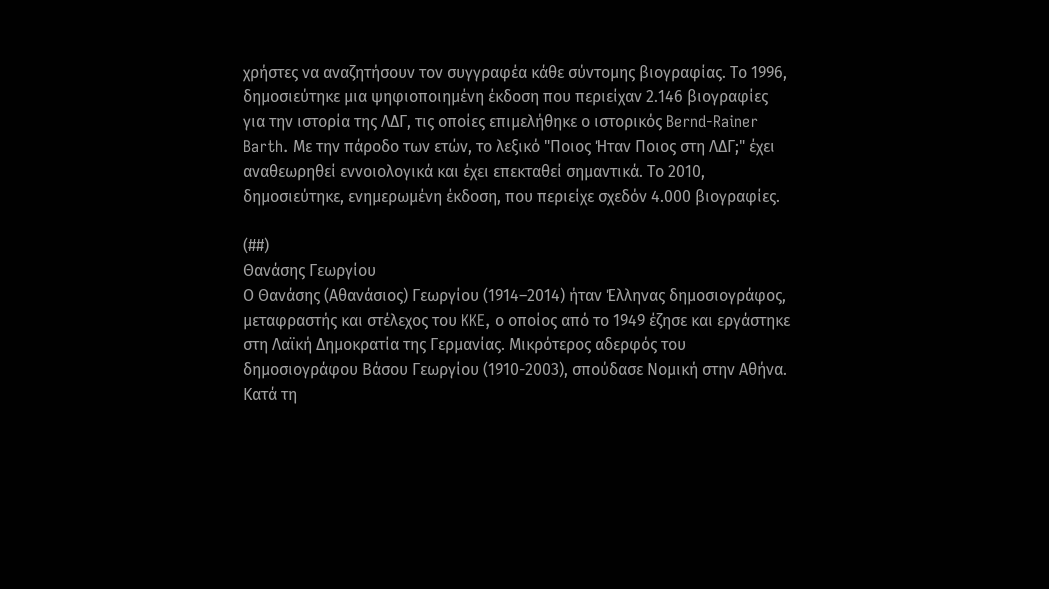χρήστες να αναζητήσουν τον συγγραφέα κάθε σύντομης βιογραφίας. Το 1996, δημοσιεύτηκε μια ψηφιοποιημένη έκδοση που περιείχαν 2.146 βιογραφίες για την ιστορία της ΛΔΓ, τις οποίες επιμελήθηκε ο ιστορικός Bernd-Rainer Barth. Με την πάροδο των ετών, το λεξικό "Ποιος Ήταν Ποιος στη ΛΔΓ;" έχει αναθεωρηθεί εννοιολογικά και έχει επεκταθεί σημαντικά. Το 2010, δημοσιεύτηκε, ενημερωμένη έκδοση, που περιείχε σχεδόν 4.000 βιογραφίες.

(##)
Θανάσης Γεωργίου
Ο Θανάσης (Αθανάσιος) Γεωργίου (1914–2014) ήταν Έλληνας δημοσιογράφος, μεταφραστής και στέλεχος του KKE, ο οποίος από το 1949 έζησε και εργάστηκε στη Λαϊκή Δημοκρατία της Γερμανίας. Μικρότερος αδερφός του δημοσιογράφου Βάσου Γεωργίου (1910-2003), σπούδασε Νομική στην Αθήνα. Κατά τη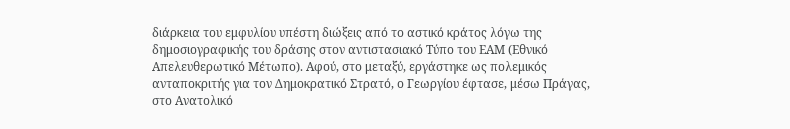διάρκεια του εμφυλίου υπέστη διώξεις από τo αστικό κράτος λόγω της δημοσιογραφικής του δράσης στον αντιστασιακό Τύπο του ΕΑΜ (Εθνικό Απελευθερωτικό Μέτωπο). Αφού, στο μεταξύ, εργάστηκε ως πολεμικός ανταποκριτής για τον Δημοκρατικό Στρατό, ο Γεωργίου έφτασε, μέσω Πράγας, στο Ανατολικό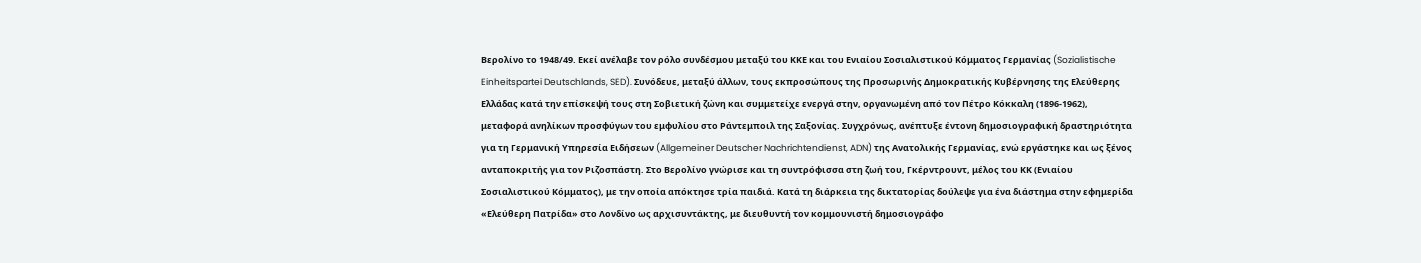Βερολίνο το 1948/49. Εκεί ανέλαβε τον ρόλο συνδέσμου μεταξύ του ΚΚΕ και του Ενιαίου Σοσιαλιστικού Κόμματος Γερμανίας (Sozialistische Einheitspartei Deutschlands, SED). Συνόδευε, μεταξύ άλλων, τους εκπροσώπους της Προσωρινής Δημοκρατικής Κυβέρνησης της Ελεύθερης Ελλάδας κατά την επίσκεψή τους στη Σοβιετική ζώνη και συμμετείχε ενεργά στην, οργανωμένη από τον Πέτρο Κόκκαλη (1896-1962), μεταφορά ανηλίκων προσφύγων του εμφυλίου στο Ράντεμποιλ της Σαξονίας. Συγχρόνως, ανέπτυξε έντονη δημοσιογραφική δραστηριότητα για τη Γερμανική Υπηρεσία Ειδήσεων (Allgemeiner Deutscher Nachrichtendienst, ADN) της Ανατολικής Γερμανίας, ενώ εργάστηκε και ως ξένος ανταποκριτής για τον Ριζοσπάστη. Στο Βερολίνο γνώρισε και τη συντρόφισσα στη ζωή του, Γκέρντρουντ, μέλος του ΚΚ (Ενιαίου Σοσιαλιστικού Κόμματος), με την οποία απόκτησε τρία παιδιά. Κατά τη διάρκεια της δικτατορίας δούλεψε για ένα διάστημα στην εφημερίδα «Ελεύθερη Πατρίδα» στο Λονδίνο ως αρχισυντάκτης, με διευθυντή τον κομμουνιστή δημοσιογράφο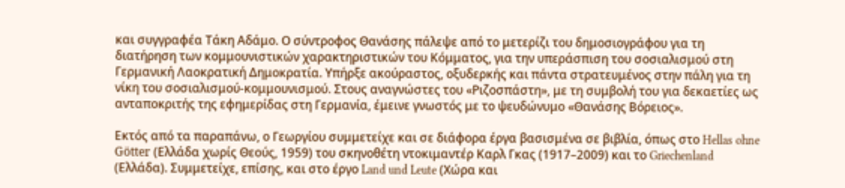και συγγραφέα Τάκη Αδάμο. Ο σύντροφος Θανάσης πάλεψε από το μετερίζι του δημοσιογράφου για τη διατήρηση των κομμουνιστικών χαρακτηριστικών του Κόμματος, για την υπεράσπιση του σοσιαλισμού στη Γερμανική Λαοκρατική Δημοκρατία. Υπήρξε ακούραστος, οξυδερκής και πάντα στρατευμένος στην πάλη για τη νίκη του σοσιαλισμού-κομμουνισμού. Στους αναγνώστες του «Ριζοσπάστη», με τη συμβολή του για δεκαετίες ως ανταποκριτής της εφημερίδας στη Γερμανία, έμεινε γνωστός με το ψευδώνυμο «Θανάσης Βόρειος».

Εκτός από τα παραπάνω, ο Γεωργίου συμμετείχε και σε διάφορα έργα βασισμένα σε βιβλία, όπως στο Hellas ohne Götter (Ελλάδα χωρίς Θεούς, 1959) του σκηνοθέτη ντοκιμαντέρ Καρλ Γκας (1917–2009) και το Griechenland (Ελλάδα). Συμμετείχε, επίσης, και στο έργο Land und Leute (Χώρα και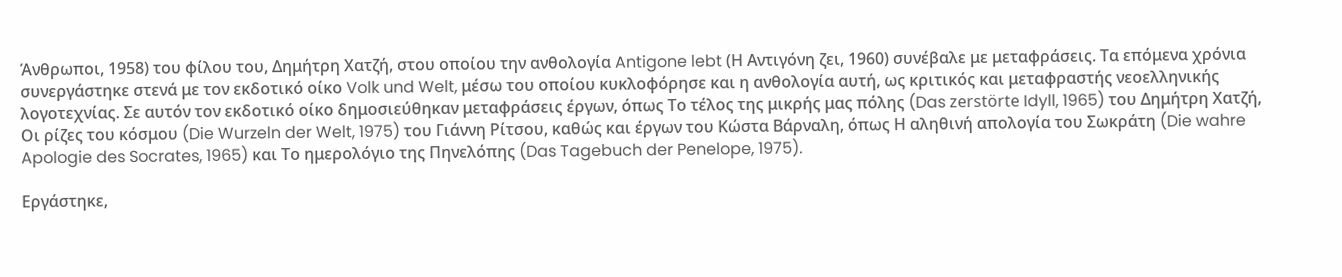Άνθρωποι, 1958) του φίλου του, Δημήτρη Χατζή, στου οποίου την ανθολογία Antigone lebt (Η Αντιγόνη ζει, 1960) συνέβαλε με μεταφράσεις. Τα επόμενα χρόνια συνεργάστηκε στενά με τον εκδοτικό οίκο Volk und Welt, μέσω του οποίου κυκλοφόρησε και η ανθολογία αυτή, ως κριτικός και μεταφραστής νεοελληνικής λογοτεχνίας. Σε αυτόν τον εκδοτικό οίκο δημοσιεύθηκαν μεταφράσεις έργων, όπως Το τέλος της μικρής μας πόλης (Das zerstörte Idyll, 1965) του Δημήτρη Χατζή, Οι ρίζες του κόσμου (Die Wurzeln der Welt, 1975) του Γιάννη Ρίτσου, καθώς και έργων του Κώστα Βάρναλη, όπως Η αληθινή απολογία του Σωκράτη (Die wahre Apologie des Socrates, 1965) και Το ημερολόγιο της Πηνελόπης (Das Tagebuch der Penelope, 1975).

Εργάστηκε,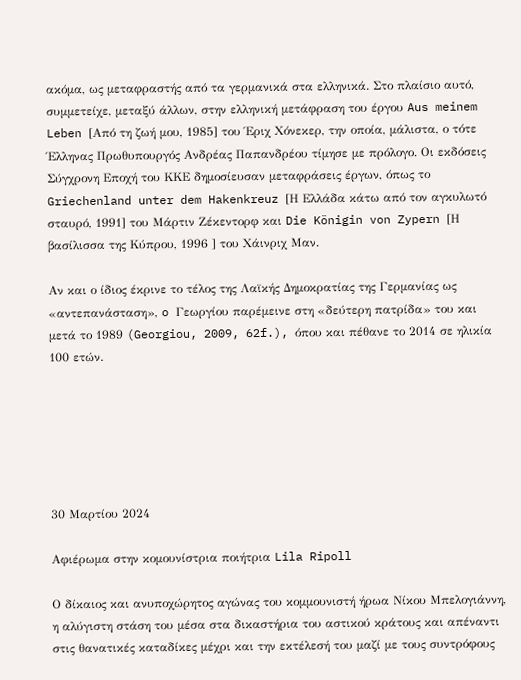ακόμα, ως μεταφραστής από τα γερμανικά στα ελληνικά. Στο πλαίσιο αυτό, συμμετείχε, μεταξύ άλλων, στην ελληνική μετάφραση του έργου Aus meinem Leben [Από τη ζωή μου, 1985] του Έριχ Χόνεκερ, την οποία, μάλιστα, ο τότε Έλληνας Πρωθυπουργός Ανδρέας Παπανδρέου τίμησε με πρόλογο. Οι εκδόσεις Σύγχρονη Εποχή του ΚΚΕ δημοσίευσαν μεταφράσεις έργων, όπως το  Griechenland unter dem Hakenkreuz [Η Ελλάδα κάτω από τον αγκυλωτό σταυρό, 1991] του Μάρτιν Ζέκεντορφ και Die Königin von Zypern [Η βασίλισσα της Κύπρου, 1996 ] του Χάινριχ Μαν.

Αν και ο ίδιος έκρινε το τέλος της Λαϊκής Δημοκρατίας της Γερμανίας ως «αντεπανάσταση», o Γεωργίου παρέμεινε στη «δεύτερη πατρίδα» του και μετά το 1989 (Georgiou, 2009, 62f.), όπου και πέθανε το 2014 σε ηλικία 100 ετών.






30 Μαρτίου 2024

Αφιέρωμα στην κομουνίστρια ποιήτρια Lila Ripoll

Ο δίκαιος και ανυποχώρητος αγώνας του κομμουνιστή ήρωα Νίκου Μπελογιάννη, η αλύγιστη στάση του μέσα στα δικαστήρια του αστικού κράτους και απέναντι στις θανατικές καταδίκες μέχρι και την εκτέλεσή του μαζί με τους συντρόφους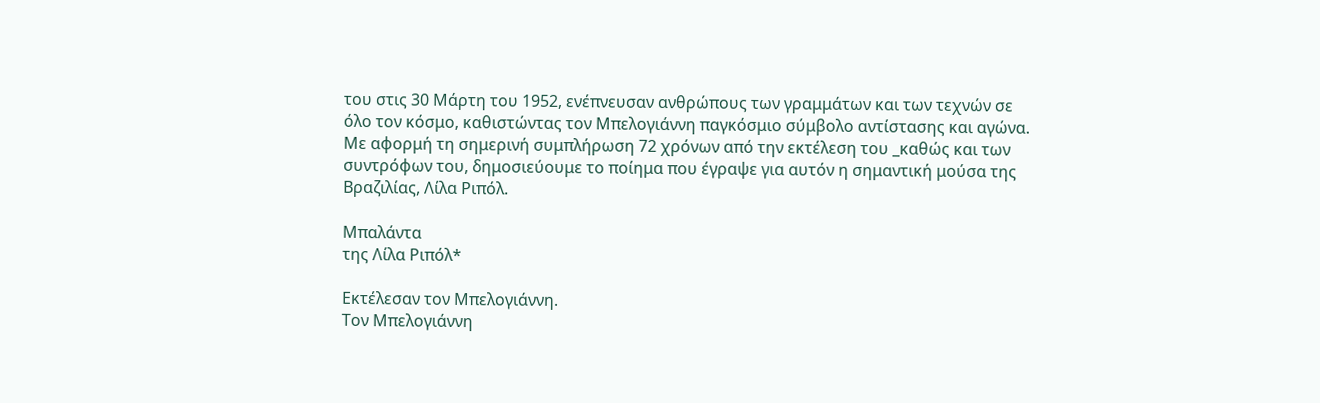του στις 30 Μάρτη του 1952, ενέπνευσαν ανθρώπους των γραμμάτων και των τεχνών σε όλο τον κόσμο, καθιστώντας τον Μπελογιάννη παγκόσμιο σύμβολο αντίστασης και αγώνα. Με αφορμή τη σημερινή συμπλήρωση 72 χρόνων από την εκτέλεση του _καθώς και των συντρόφων του, δημοσιεύουμε το ποίημα που έγραψε για αυτόν η σημαντική μούσα της Βραζιλίας, Λίλα Ριπόλ.

Μπαλάντα
της Λίλα Ριπόλ*

Εκτέλεσαν τον Μπελογιάννη.
Τον Μπελογιάννη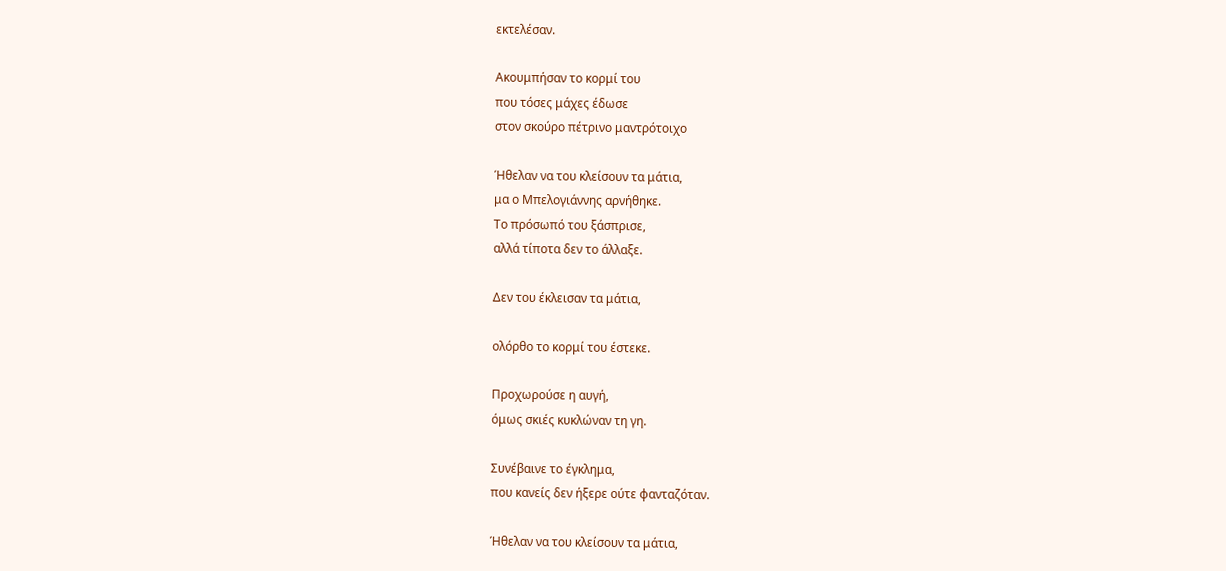εκτελέσαν.

Ακουμπήσαν το κορμί του
που τόσες μάχες έδωσε
στον σκούρο πέτρινο μαντρότοιχο

Ήθελαν να του κλείσουν τα μάτια,
μα ο Μπελογιάννης αρνήθηκε.
Το πρόσωπό του ξάσπρισε,
αλλά τίποτα δεν το άλλαξε.

Δεν του έκλεισαν τα μάτια,

ολόρθο το κορμί του έστεκε.

Προχωρούσε η αυγή,
όμως σκιές κυκλώναν τη γη.

Συνέβαινε το έγκλημα,
που κανείς δεν ήξερε ούτε φανταζόταν.

Ήθελαν να του κλείσουν τα μάτια,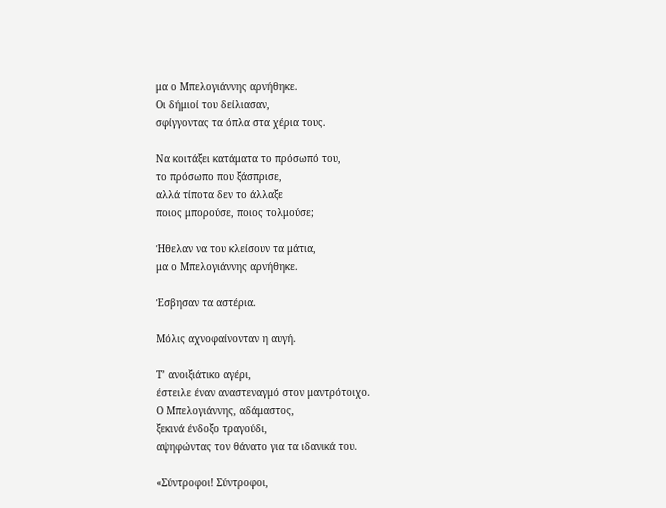μα ο Μπελογιάννης αρνήθηκε.
Οι δήμιοί του δείλιασαν,
σφίγγοντας τα όπλα στα χέρια τους.

Να κοιτάξει κατάματα το πρόσωπό του,
το πρόσωπο που ξάσπρισε,
αλλά τίποτα δεν το άλλαξε
ποιος μπορούσε, ποιος τολμούσε;

Ήθελαν να του κλείσουν τα μάτια,
μα ο Μπελογιάννης αρνήθηκε.

Έσβησαν τα αστέρια.

Μόλις αχνοφαίνονταν η αυγή.

Τ’ ανοιξιάτικο αγέρι,
έστειλε έναν αναστεναγμό στον μαντρότοιχο.
Ο Μπελογιάννης, αδάμαστος,
ξεκινά ένδοξο τραγούδι,
αψηφώντας τον θάνατο για τα ιδανικά του.

«Σύντροφοι! Σύντροφοι,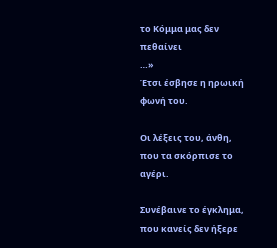το Κόμμα μας δεν πεθαίνει
…»
Έτσι έσβησε η ηρωική φωνή του.

Οι λέξεις του, άνθη,
που τα σκόρπισε το αγέρι.

Συνέβαινε το έγκλημα,
που κανείς δεν ήξερε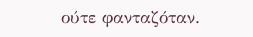ούτε φανταζόταν.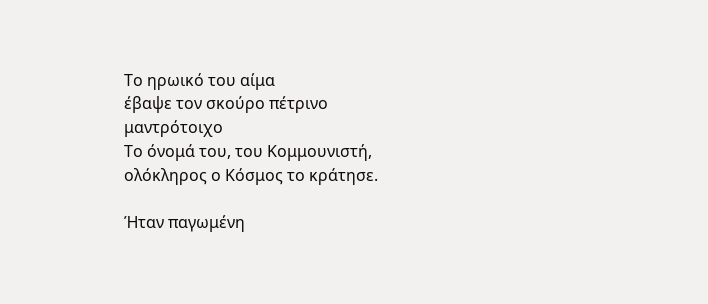Το ηρωικό του αίμα
έβαψε τον σκούρο πέτρινο μαντρότοιχο
Το όνομά του, του Κομμουνιστή,
ολόκληρος ο Κόσμος το κράτησε.

Ήταν παγωμένη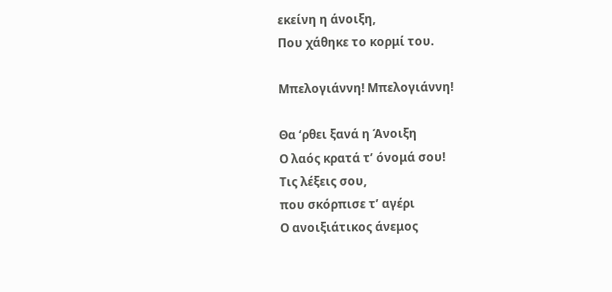εκείνη η άνοιξη,
Που χάθηκε το κορμί του.

Μπελογιάννη! Μπελογιάννη!

Θα ‘ρθει ξανά η Άνοιξη
Ο λαός κρατά τ’ όνομά σου!
Τις λέξεις σου,
που σκόρπισε τ’ αγέρι
Ο ανοιξιάτικος άνεμος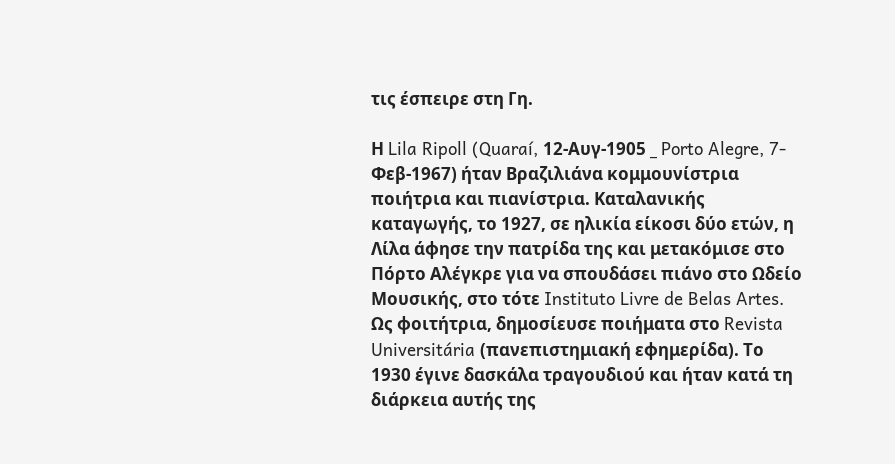τις έσπειρε στη Γη.

Η Lila Ripoll (Quaraí, 12-Αυγ-1905 _ Porto Alegre, 7- Φεβ-1967) ήταν Βραζιλιάνα κομμουνίστρια ποιήτρια και πιανίστρια. Καταλανικής καταγωγής, το 1927, σε ηλικία είκοσι δύο ετών, η Λίλα άφησε την πατρίδα της και μετακόμισε στο Πόρτο Αλέγκρε για να σπουδάσει πιάνο στο Ωδείο Μουσικής, στο τότε Instituto Livre de Belas Artes. Ως φοιτήτρια, δημοσίευσε ποιήματα στο Revista Universitária (πανεπιστημιακή εφημερίδα). Το 1930 έγινε δασκάλα τραγουδιού και ήταν κατά τη διάρκεια αυτής της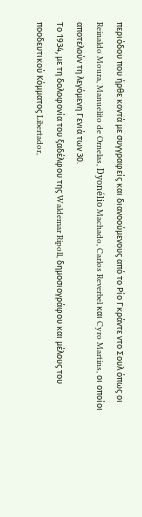περιόδου που ήρθε κοντά με συγγραφείς και διανοούμενους από το Ρίο Γκράντε ντο Σουλ όπως οι Reinaldo Moura, Manuelito de Ornelas, Dyonélio Machado, Carlos Reverbel και Cyro Martins, οι οποίοι αποτελούν τη λεγόμενη Γενιά των 30.
Το 1934, με τη δολοφονία του ξαδέλφου της Waldemar Ripoll, δημοσιογράφου και μέλους του ποοδευτικού Κόμματος Libertador,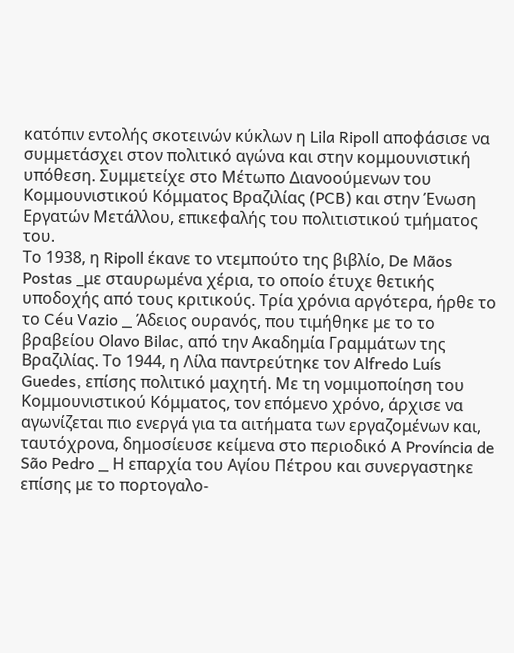κατόπιν εντολής σκοτεινών κύκλων η Lila Ripoll αποφάσισε να συμμετάσχει στον πολιτικό αγώνα και στην κομμουνιστική υπόθεση. Συμμετείχε στο Μέτωπο Διανοούμενων του Κομμουνιστικού Κόμματος Βραζιλίας (PCB) και στην Ένωση Εργατών Μετάλλου, επικεφαλής του πολιτιστικού τμήματος του.
Το 1938, η Ripoll έκανε το ντεμπούτο της βιβλίο, De Mãos Postas _με σταυρωμένα χέρια, το οποίο έτυχε θετικής υποδοχής από τους κριτικούς. Τρία χρόνια αργότερα, ήρθε το το Céu Vazio _ Άδειος ουρανός, που τιμήθηκε με το το βραβείου Olavo Bilac, από την Ακαδημία Γραμμάτων της Βραζιλίας. Το 1944, η Λίλα παντρεύτηκε τον Alfredo Luís Guedes, επίσης πολιτικό μαχητή. Με τη νομιμοποίηση του Κομμουνιστικού Κόμματος, τον επόμενο χρόνο, άρχισε να αγωνίζεται πιο ενεργά για τα αιτήματα των εργαζομένων και, ταυτόχρονα, δημοσίευσε κείμενα στο περιοδικό A Província de São Pedro _ Η επαρχία του Αγίου Πέτρου και συνεργαστηκε επίσης με το πορτογαλο-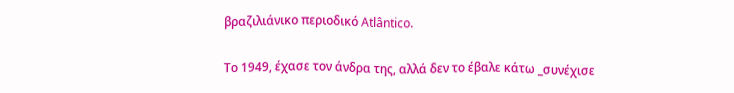βραζιλιάνικο περιοδικό Atlântico.

Το 1949, έχασε τον άνδρα της, αλλά δεν το έβαλε κάτω _συνέχισε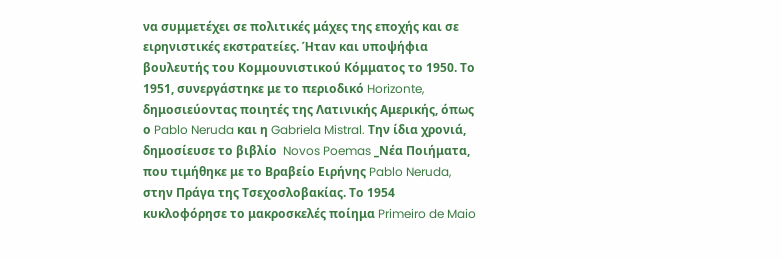να συμμετέχει σε πολιτικές μάχες της εποχής και σε ειρηνιστικές εκστρατείες. Ήταν και υποψήφια βουλευτής του Κομμουνιστικού Κόμματος το 1950. Το 1951, συνεργάστηκε με το περιοδικό Horizonte, δημοσιεύοντας ποιητές της Λατινικής Αμερικής, όπως ο Pablo Neruda και η Gabriela Mistral. Την ίδια χρονιά, δημοσίευσε το βιβλίο  Novos Poemas _Νέα Ποιήματα, που τιμήθηκε με το Βραβείο Ειρήνης Pablo Neruda, στην Πράγα της Τσεχοσλοβακίας. Το 1954 κυκλοφόρησε το μακροσκελές ποίημα Primeiro de Maio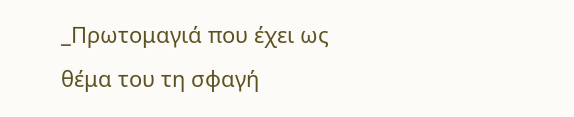_Πρωτομαγιά που έχει ως θέμα του τη σφαγή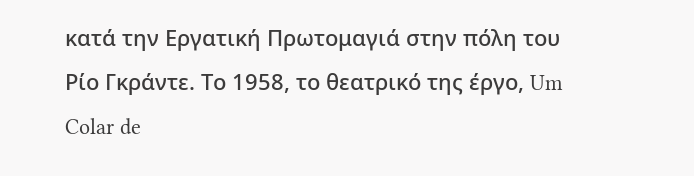κατά την Εργατική Πρωτομαγιά στην πόλη του Ρίο Γκράντε. Το 1958, το θεατρικό της έργο, Um Colar de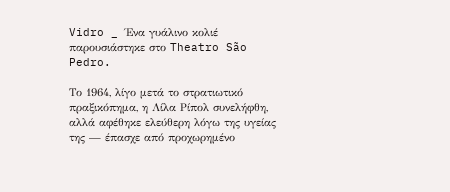Vidro _ Ένα γυάλινο κολιέ παρουσιάστηκε στο Theatro São Pedro.

Το 1964, λίγο μετά το στρατιωτικό πραξικόπημα, η Λίλα Ρίπολ συνελήφθη, αλλά αφέθηκε ελεύθερη λόγω της υγείας της — έπασχε από προχωρημένο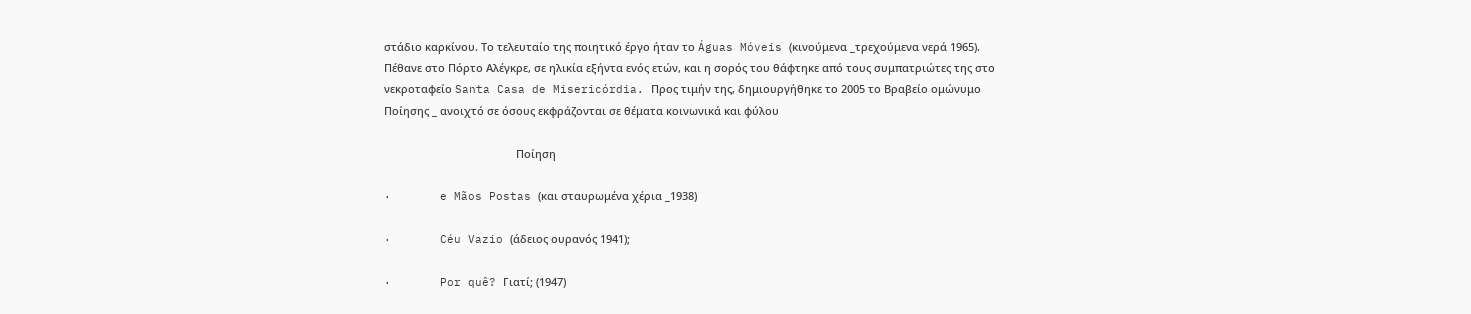στάδιο καρκίνου. Το τελευταίο της ποιητικό έργο ήταν το Águas Móveis (κινούμενα _τρεχούμενα νερά 1965). Πέθανε στο Πόρτο Αλέγκρε, σε ηλικία εξήντα ενός ετών, και η σορός του θάφτηκε από τους συμπατριώτες της στο νεκροταφείο Santa Casa de Misericórdia. Προς τιμήν της, δημιουργήθηκε το 2005 το Βραβείο ομώνυμο Ποίησης _ ανοιχτό σε όσους εκφράζονται σε θέματα κοινωνικά και φύλου

                                            Ποίηση

·       e Mãos Postas (και σταυρωμένα χέρια _1938)

·       Céu Vazio (άδειος ουρανός 1941);

·       Por quê? Γιατί; (1947)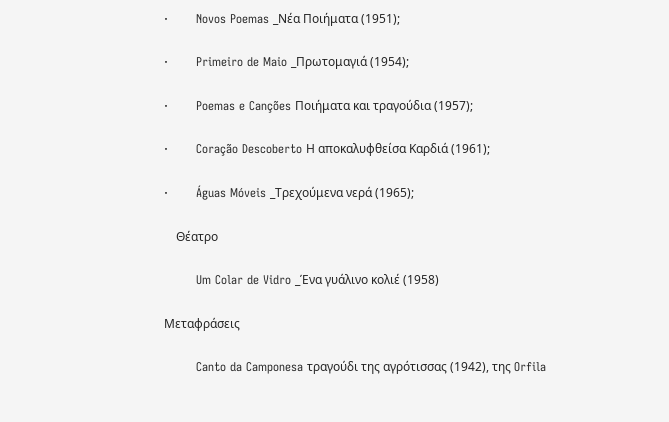·       Novos Poemas _Νέα Ποιήματα (1951);

·       Primeiro de Maio _Πρωτομαγιά (1954);

·       Poemas e Canções Ποιήματα και τραγούδια (1957);

·       Coração Descoberto Η αποκαλυφθείσα Καρδιά (1961);

·       Águas Móveis _Τρεχούμενα νερά (1965);

    Θέατρο

        Um Colar de Vidro _Ένα γυάλινο κολιέ (1958)

Μεταφράσεις

        Canto da Camponesa τραγούδι της αγρότισσας (1942), της Orfila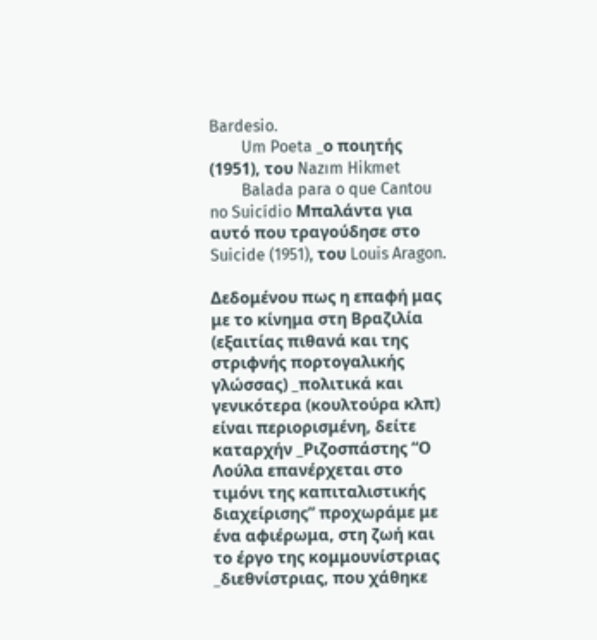Bardesio.
        Um Poeta _ο ποιητής (1951), του Nazım Hikmet
        Balada para o que Cantou no Suicídio Μπαλάντα για αυτό που τραγούδησε στο Suicide (1951), του Louis Aragon.

Δεδομένου πως η επαφή μας με το κίνημα στη Βραζιλία (εξαιτίας πιθανά και της στριφνής πορτογαλικής γλώσσας) _πολιτικά και γενικότερα (κουλτούρα κλπ) είναι περιορισμένη, δείτε καταρχήν _Ριζοσπάστης “Ο Λούλα επανέρχεται στο τιμόνι της καπιταλιστικής διαχείρισης” προχωράμε με ένα αφιέρωμα, στη ζωή και το έργο της κομμουνίστριας _διεθνίστριας, που χάθηκε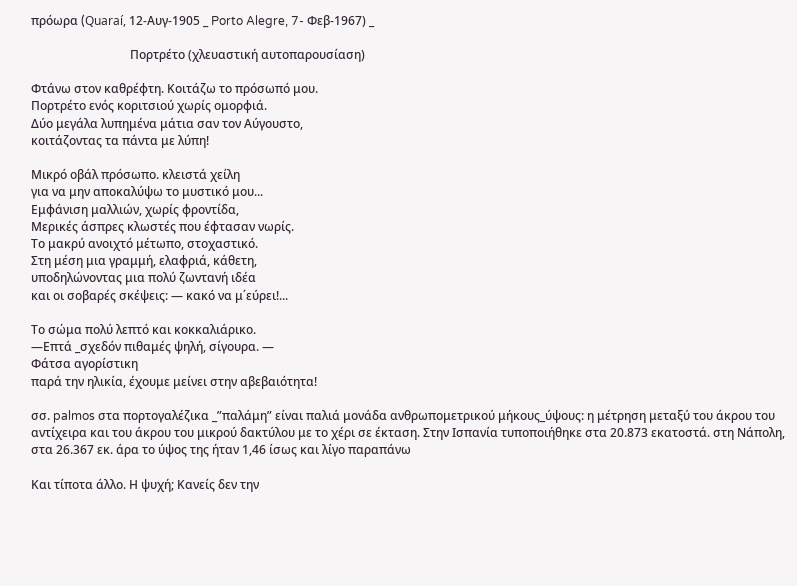πρόωρα (Quaraí, 12-Αυγ-1905 _ Porto Alegre, 7- Φεβ-1967) _

                                 Πορτρέτο (χλευαστική αυτοπαρουσίαση)

Φτάνω στον καθρέφτη. Κοιτάζω το πρόσωπό μου.
Πορτρέτο ενός κοριτσιού χωρίς ομορφιά.
Δύο μεγάλα λυπημένα μάτια σαν τον Αύγουστο,
κοιτάζοντας τα πάντα με λύπη!

Μικρό οβάλ πρόσωπο. κλειστά χείλη
για να μην αποκαλύψω το μυστικό μου...
Εμφάνιση μαλλιών, χωρίς φροντίδα,
Μερικές άσπρες κλωστές που έφτασαν νωρίς.
Το μακρύ ανοιχτό μέτωπο, στοχαστικό.
Στη μέση μια γραμμή, ελαφριά, κάθετη,
υποδηλώνοντας μια πολύ ζωντανή ιδέα
και οι σοβαρές σκέψεις: — κακό να μ΄εύρει!...

Το σώμα πολύ λεπτό και κοκκαλιάρικο.
—Επτά _σχεδόν πιθαμές ψηλή, σίγουρα. —
Φάτσα αγορίστικη
παρά την ηλικία, έχουμε μείνει στην αβεβαιότητα!

σσ. palmos στα πορτογαλέζικα _”παλάμη” είναι παλιά μονάδα ανθρωπομετρικού μήκους_ύψους: η μέτρηση μεταξύ του άκρου του αντίχειρα και του άκρου του μικρού δακτύλου με το χέρι σε έκταση. Στην Ισπανία τυποποιήθηκε στα 20.873 εκατοστά. στη Νάπολη, στα 26.367 εκ. άρα το ύψος της ήταν 1,46 ίσως και λίγο παραπάνω

Και τίποτα άλλο. Η ψυχή; Κανείς δεν την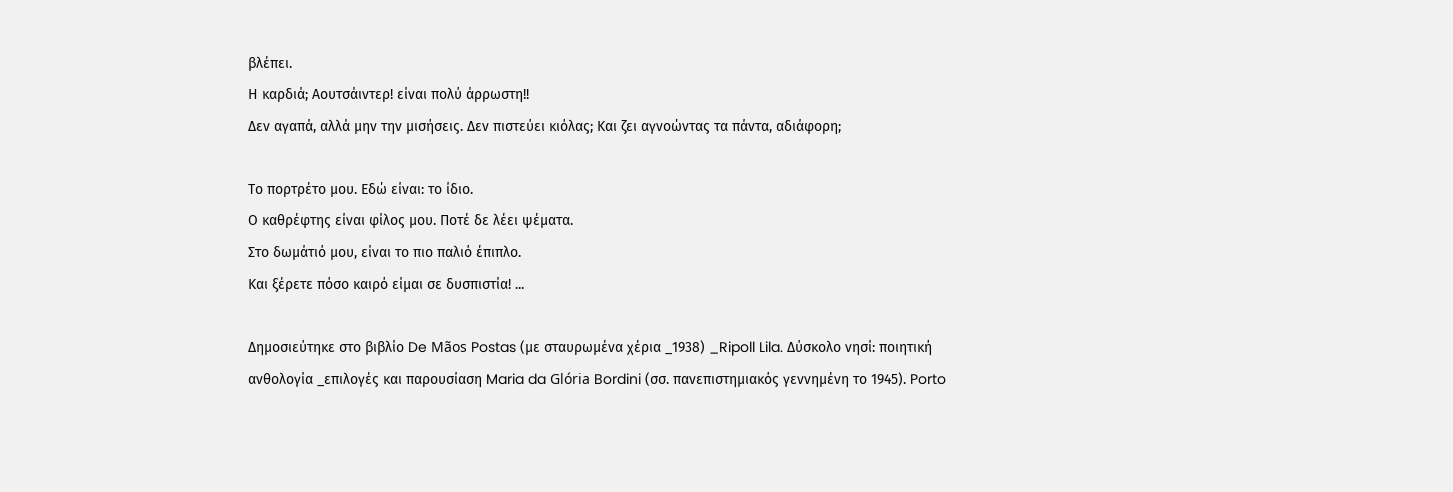βλέπει.
Η καρδιά; Αουτσάιντερ! είναι πολύ άρρωστη!!
Δεν αγαπά, αλλά μην την μισήσεις. Δεν πιστεύει κιόλας; Και ζει αγνοώντας τα πάντα, αδιάφορη;

Το πορτρέτο μου. Εδώ είναι: το ίδιο.
Ο καθρέφτης είναι φίλος μου. Ποτέ δε λέει ψέματα.
Στο δωμάτιό μου, είναι το πιο παλιό έπιπλο.
Και ξέρετε πόσο καιρό είμαι σε δυσπιστία! ...

Δημοσιεύτηκε στο βιβλίο De Mãos Postas (με σταυρωμένα χέρια _1938) _Ripoll Lila. Δύσκολο νησί: ποιητική ανθολογία _επιλογές και παρουσίαση Maria da Glória Bordini (σσ. πανεπιστημιακός γεννημένη το 1945). Porto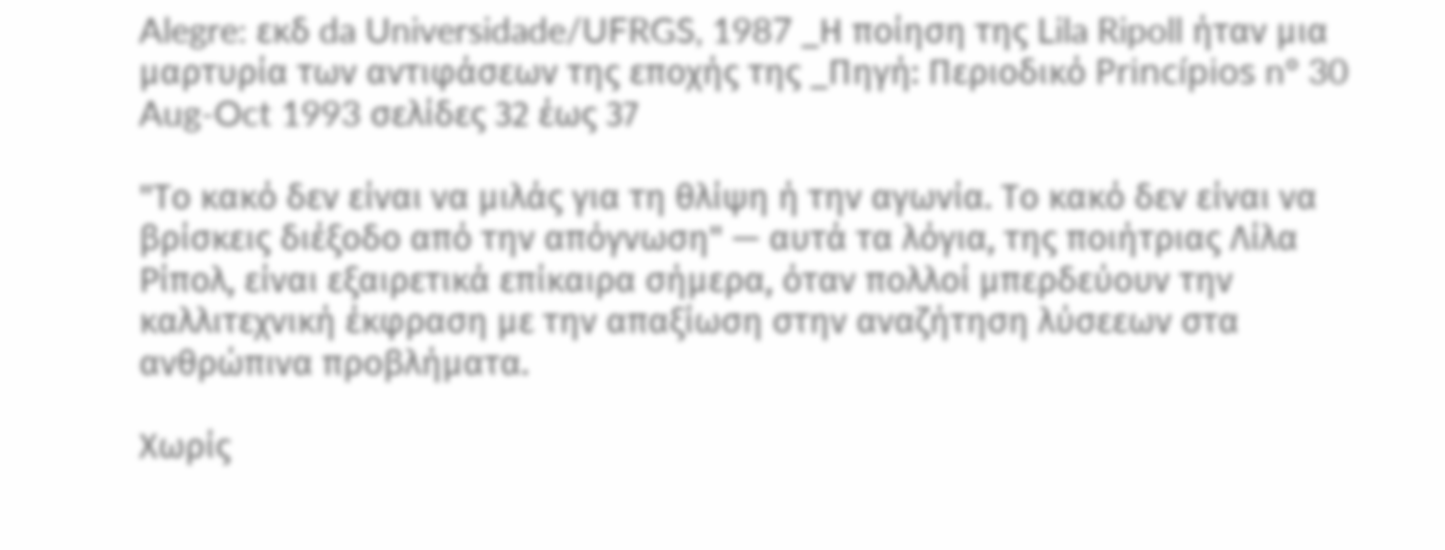Alegre: εκδ da Universidade/UFRGS, 1987 _Η ποίηση της Lila Ripoll ήταν μια μαρτυρία των αντιφάσεων της εποχής της _Πηγή: Περιοδικό Princípios nº 30 Aug-Oct 1993 σελίδες 32 έως 37

"Το κακό δεν είναι να μιλάς για τη θλίψη ή την αγωνία. Το κακό δεν είναι να βρίσκεις διέξοδο από την απόγνωση" — αυτά τα λόγια, της ποιήτριας Λίλα Ρίπολ, είναι εξαιρετικά επίκαιρα σήμερα, όταν πολλοί μπερδεύουν την καλλιτεχνική έκφραση με την απαξίωση στην αναζήτηση λύσεεων στα ανθρώπινα προβλήματα.

Χωρίς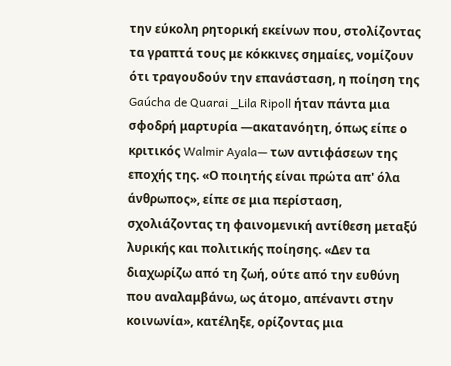την εύκολη ρητορική εκείνων που, στολίζοντας τα γραπτά τους με κόκκινες σημαίες, νομίζουν ότι τραγουδούν την επανάσταση, η ποίηση της Gaúcha de Quarai _Lila Ripoll ήταν πάντα μια σφοδρή μαρτυρία —ακατανόητη, όπως είπε ο κριτικός Walmir Ayala— των αντιφάσεων της εποχής της. «Ο ποιητής είναι πρώτα απ' όλα άνθρωπος», είπε σε μια περίσταση, σχολιάζοντας τη φαινομενική αντίθεση μεταξύ λυρικής και πολιτικής ποίησης. «Δεν τα διαχωρίζω από τη ζωή, ούτε από την ευθύνη που αναλαμβάνω, ως άτομο, απέναντι στην κοινωνία», κατέληξε, ορίζοντας μια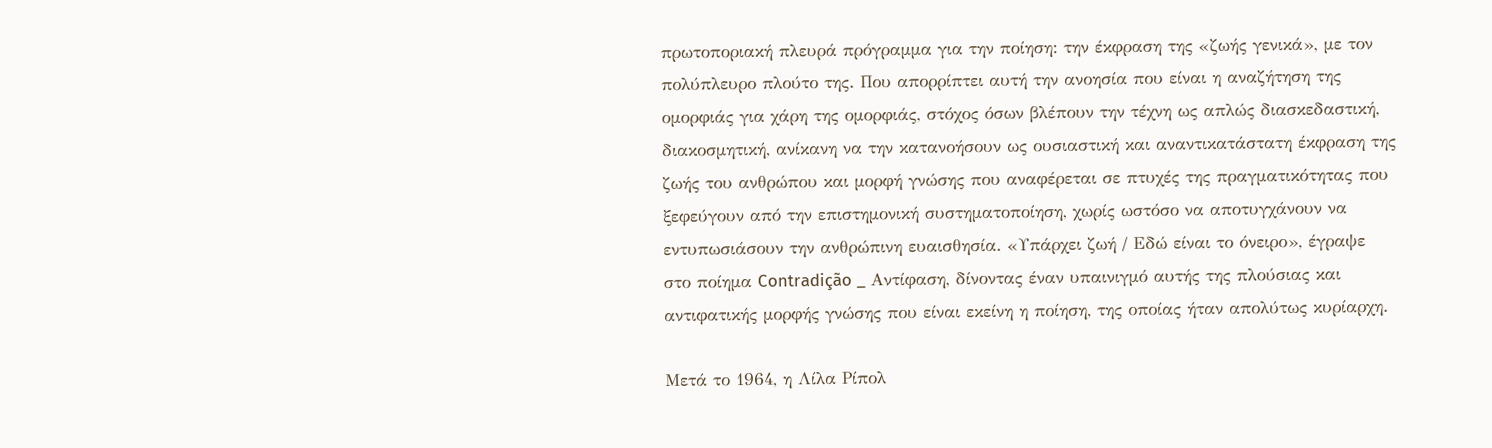πρωτοποριακή πλευρά πρόγραμμα για την ποίηση: την έκφραση της «ζωής γενικά», με τον πολύπλευρο πλούτο της. Που απορρίπτει αυτή την ανοησία που είναι η αναζήτηση της ομορφιάς για χάρη της ομορφιάς, στόχος όσων βλέπουν την τέχνη ως απλώς διασκεδαστική, διακοσμητική, ανίκανη να την κατανοήσουν ως ουσιαστική και αναντικατάστατη έκφραση της ζωής του ανθρώπου και μορφή γνώσης που αναφέρεται σε πτυχές της πραγματικότητας που ξεφεύγουν από την επιστημονική συστηματοποίηση, χωρίς ωστόσο να αποτυγχάνουν να εντυπωσιάσουν την ανθρώπινη ευαισθησία. «Υπάρχει ζωή / Εδώ είναι το όνειρο», έγραψε στο ποίημα Contradição _ Αντίφαση, δίνοντας έναν υπαινιγμό αυτής της πλούσιας και αντιφατικής μορφής γνώσης που είναι εκείνη η ποίηση, της οποίας ήταν απολύτως κυρίαρχη.

Μετά το 1964, η Λίλα Ρίπολ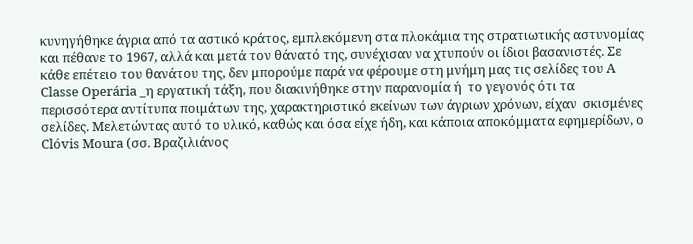κυνηγήθηκε άγρια από τα αστικό κράτος, εμπλεκόμενη στα πλοκάμια της στρατιωτικής αστυνομίας και πέθανε το 1967, αλλά και μετά τον θάνατό της, συνέχισαν να χτυπούν οι ίδιοι βασανιστές. Σε κάθε επέτειο του θανάτου της, δεν μπορούμε παρά να φέρουμε στη μνήμη μας τις σελίδες του A Classe Operária _η εργατική τάξη, που διακινήθηκε στην παρανομία ή  το γεγονός ότι τα περισσότερα αντίτυπα ποιμάτων της, χαρακτηριστικό εκείνων των άγριων χρόνων, είχαν  σκισμένες σελίδες. Μελετώντας αυτό το υλικό, καθώς και όσα είχε ήδη, και κάποια αποκόμματα εφημερίδων, ο Clóvis Moura (σσ. Βραζιλιάνος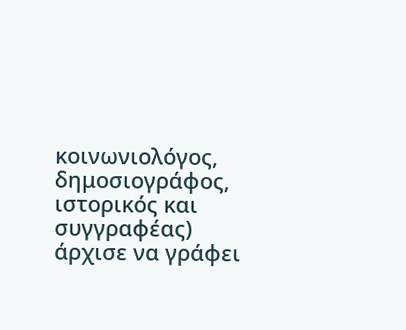κοινωνιολόγος, δημοσιογράφος, ιστορικός και συγγραφέας) άρχισε να γράφει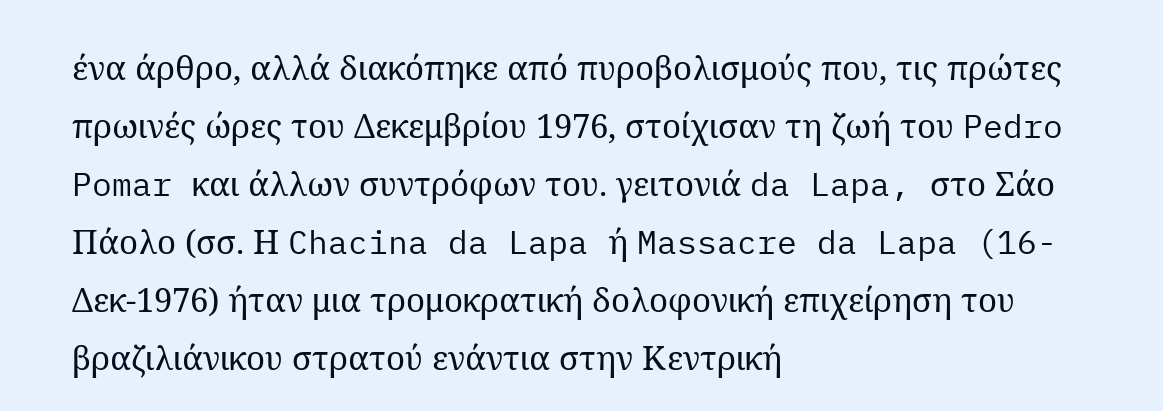ένα άρθρο, αλλά διακόπηκε από πυροβολισμούς που, τις πρώτες πρωινές ώρες του Δεκεμβρίου 1976, στοίχισαν τη ζωή του Pedro Pomar και άλλων συντρόφων του. γειτονιά da Lapa, στο Σάο Πάολο (σσ. Η Chacina da Lapa ή Massacre da Lapa (16-Δεκ-1976) ήταν μια τρομοκρατική δολοφονική επιχείρηση του βραζιλιάνικου στρατού ενάντια στην Κεντρική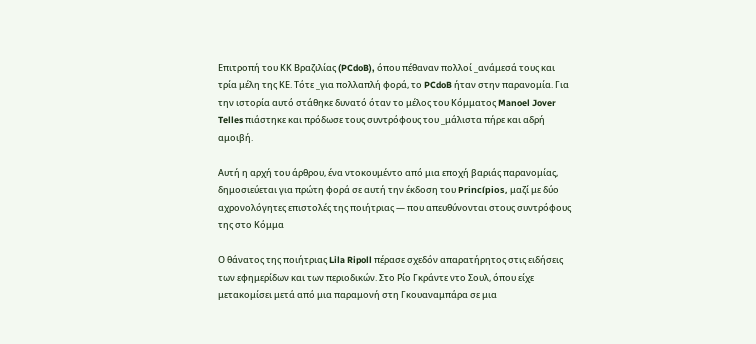Επιτροπή του ΚΚ Βραζιλίας (PCdoB), όπου πέθαναν πολλοί _ανάμεσά τους και τρία μέλη της ΚΕ. Τότε _για πολλαπλή φορά, το PCdoB ήταν στην παρανομία. Για την ιστορία αυτό στάθηκε δυνατό όταν το μέλος του Κόμματος Manoel Jover Telles πιάστηκε και πρόδωσε τους συντρόφους του _μάλιστα πήρε και αδρή αμοιβή.

Αυτή η αρχή του άρθρου, ένα ντοκουμέντο από μια εποχή βαριάς παρανομίας, δημοσιεύεται για πρώτη φορά σε αυτή την έκδοση του Princípios, μαζί με δύο αχρονολόγητες επιστολές της ποιήτριας — που απευθύνονται στους συντρόφους της στο Κόμμα

Ο θάνατος της ποιήτριας Lila Ripoll πέρασε σχεδόν απαρατήρητος στις ειδήσεις των εφημερίδων και των περιοδικών. Στο Ρίο Γκράντε ντο Σουλ, όπου είχε μετακομίσει μετά από μια παραμονή στη Γκουαναμπάρα σε μια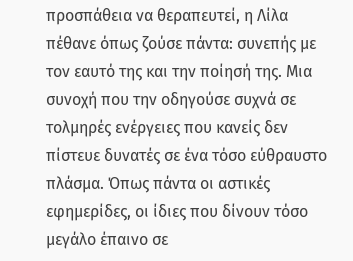προσπάθεια να θεραπευτεί, η Λίλα πέθανε όπως ζούσε πάντα: συνεπής με τον εαυτό της και την ποίησή της. Μια συνοχή που την οδηγούσε συχνά σε τολμηρές ενέργειες που κανείς δεν πίστευε δυνατές σε ένα τόσο εύθραυστο πλάσμα. Όπως πάντα οι αστικές εφημερίδες, οι ίδιες που δίνουν τόσο μεγάλο έπαινο σε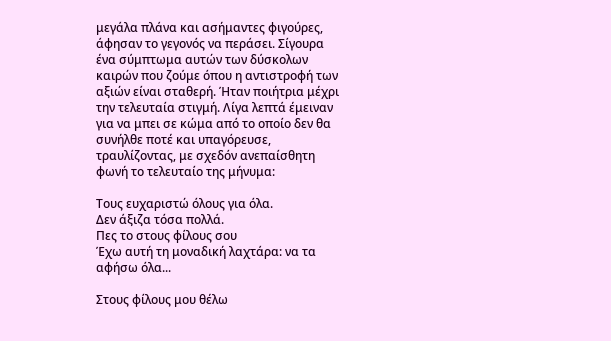μεγάλα πλάνα και ασήμαντες φιγούρες, άφησαν το γεγονός να περάσει. Σίγουρα ένα σύμπτωμα αυτών των δύσκολων καιρών που ζούμε όπου η αντιστροφή των αξιών είναι σταθερή. Ήταν ποιήτρια μέχρι την τελευταία στιγμή. Λίγα λεπτά έμειναν για να μπει σε κώμα από το οποίο δεν θα συνήλθε ποτέ και υπαγόρευσε, τραυλίζοντας, με σχεδόν ανεπαίσθητη φωνή το τελευταίο της μήνυμα:

Τους ευχαριστώ όλους για όλα.
Δεν άξιζα τόσα πολλά.
Πες το στους φίλους σου
Έχω αυτή τη μοναδική λαχτάρα: να τα αφήσω όλα...

Στους φίλους μου θέλω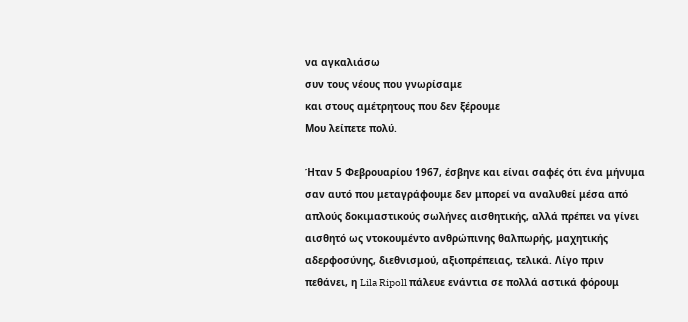να αγκαλιάσω
συν τους νέους που γνωρίσαμε
και στους αμέτρητους που δεν ξέρουμε
Μου λείπετε πολύ.

Ήταν 5 Φεβρουαρίου 1967, έσβηνε και είναι σαφές ότι ένα μήνυμα σαν αυτό που μεταγράφουμε δεν μπορεί να αναλυθεί μέσα από απλούς δοκιμαστικούς σωλήνες αισθητικής, αλλά πρέπει να γίνει αισθητό ως ντοκουμέντο ανθρώπινης θαλπωρής, μαχητικής αδερφοσύνης, διεθνισμού, αξιοπρέπειας, τελικά. Λίγο πριν πεθάνει, η Lila Ripoll πάλευε ενάντια σε πολλά αστικά φόρουμ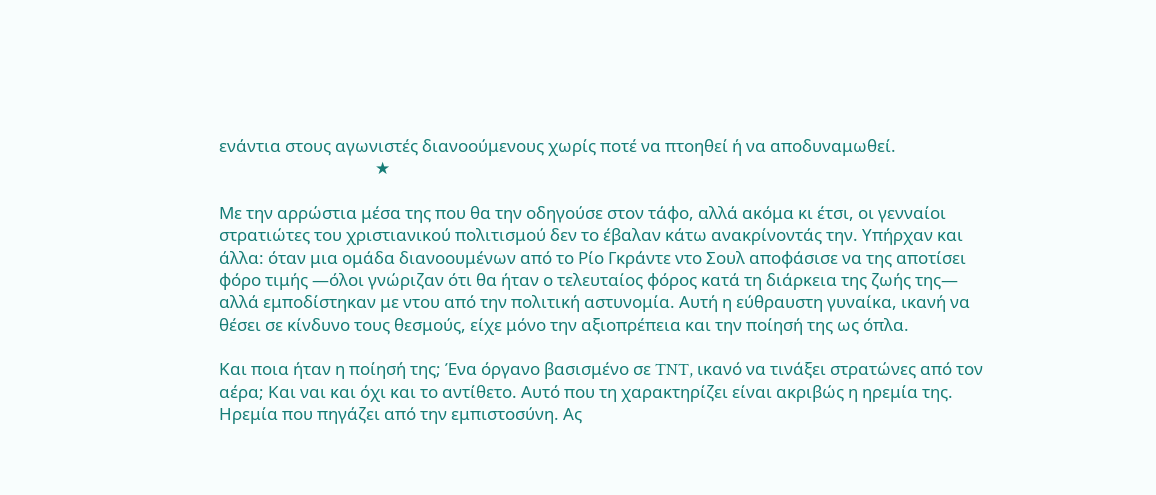ενάντια στους αγωνιστές διανοούμενους χωρίς ποτέ να πτοηθεί ή να αποδυναμωθεί.
                                       ★

Με την αρρώστια μέσα της που θα την οδηγούσε στον τάφο, αλλά ακόμα κι έτσι, οι γενναίοι στρατιώτες του χριστιανικού πολιτισμού δεν το έβαλαν κάτω ανακρίνοντάς την. Υπήρχαν και άλλα: όταν μια ομάδα διανοουμένων από το Ρίο Γκράντε ντο Σουλ αποφάσισε να της αποτίσει φόρο τιμής —όλοι γνώριζαν ότι θα ήταν ο τελευταίος φόρος κατά τη διάρκεια της ζωής της— αλλά εμποδίστηκαν με ντου από την πολιτική αστυνομία. Αυτή η εύθραυστη γυναίκα, ικανή να θέσει σε κίνδυνο τους θεσμούς, είχε μόνο την αξιοπρέπεια και την ποίησή της ως όπλα.

Και ποια ήταν η ποίησή της; Ένα όργανο βασισμένο σε TNT, ικανό να τινάξει στρατώνες από τον αέρα; Και ναι και όχι και το αντίθετο. Αυτό που τη χαρακτηρίζει είναι ακριβώς η ηρεμία της. Ηρεμία που πηγάζει από την εμπιστοσύνη. Ας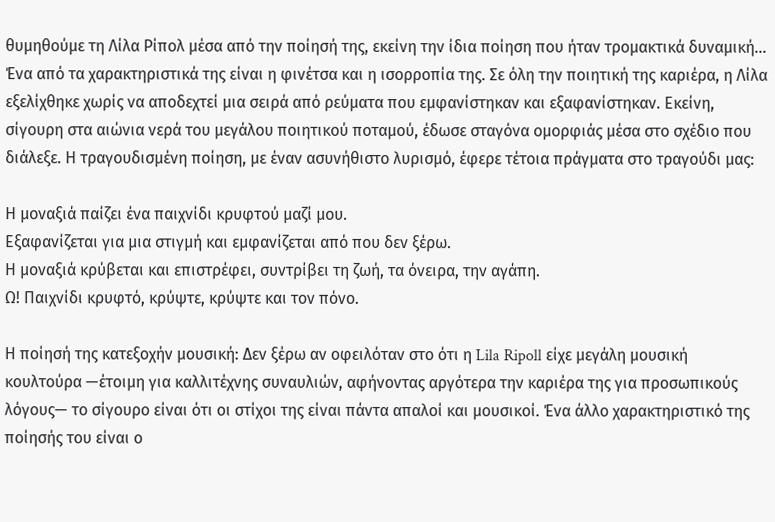θυμηθούμε τη Λίλα Ρίπολ μέσα από την ποίησή της, εκείνη την ίδια ποίηση που ήταν τρομακτικά δυναμική...  Ένα από τα χαρακτηριστικά της είναι η φινέτσα και η ισορροπία της. Σε όλη την ποιητική της καριέρα, η Λίλα εξελίχθηκε χωρίς να αποδεχτεί μια σειρά από ρεύματα που εμφανίστηκαν και εξαφανίστηκαν. Εκείνη, σίγουρη στα αιώνια νερά του μεγάλου ποιητικού ποταμού, έδωσε σταγόνα ομορφιάς μέσα στο σχέδιο που διάλεξε. Η τραγουδισμένη ποίηση, με έναν ασυνήθιστο λυρισμό, έφερε τέτοια πράγματα στο τραγούδι μας:

Η μοναξιά παίζει ένα παιχνίδι κρυφτού μαζί μου.
Εξαφανίζεται για μια στιγμή και εμφανίζεται από που δεν ξέρω.
Η μοναξιά κρύβεται και επιστρέφει, συντρίβει τη ζωή, τα όνειρα, την αγάπη.
Ω! Παιχνίδι κρυφτό, κρύψτε, κρύψτε και τον πόνο.

Η ποίησή της κατεξοχήν μουσική: Δεν ξέρω αν οφειλόταν στο ότι η Lila Ripoll είχε μεγάλη μουσική κουλτούρα —έτοιμη για καλλιτέχνης συναυλιών, αφήνοντας αργότερα την καριέρα της για προσωπικούς λόγους— το σίγουρο είναι ότι οι στίχοι της είναι πάντα απαλοί και μουσικοί. Ένα άλλο χαρακτηριστικό της ποίησής του είναι ο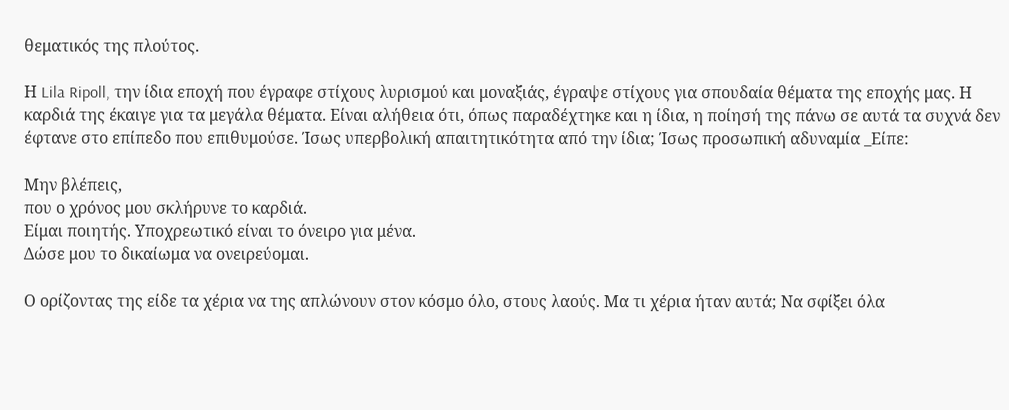θεματικός της πλούτος.

Η Lila Ripoll, την ίδια εποχή που έγραφε στίχους λυρισμού και μοναξιάς, έγραψε στίχους για σπουδαία θέματα της εποχής μας. Η καρδιά της έκαιγε για τα μεγάλα θέματα. Είναι αλήθεια ότι, όπως παραδέχτηκε και η ίδια, η ποίησή της πάνω σε αυτά τα συχνά δεν έφτανε στο επίπεδο που επιθυμούσε. Ίσως υπερβολική απαιτητικότητα από την ίδια; Ίσως προσωπική αδυναμία _Είπε:

Μην βλέπεις,
που ο χρόνος μου σκλήρυνε το καρδιά.
Είμαι ποιητής. Υποχρεωτικό είναι το όνειρο για μένα.
Δώσε μου το δικαίωμα να ονειρεύομαι.

Ο ορίζοντας της είδε τα χέρια να της απλώνουν στον κόσμο όλο, στους λαούς. Μα τι χέρια ήταν αυτά; Να σφίξει όλα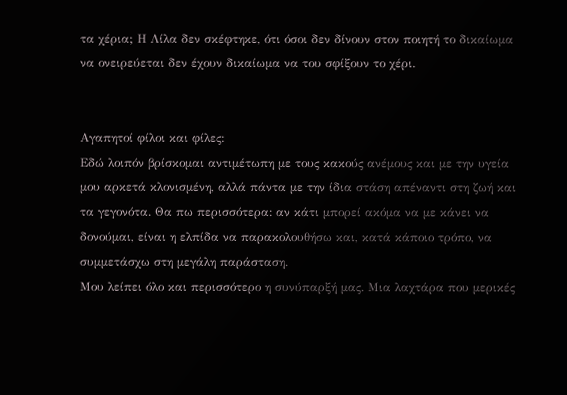τα χέρια; Η Λίλα δεν σκέφτηκε, ότι όσοι δεν δίνουν στον ποιητή το δικαίωμα να ονειρεύεται δεν έχουν δικαίωμα να του σφίξουν το χέρι.


Αγαπητοί φίλοι και φίλες:
Εδώ λοιπόν βρίσκομαι αντιμέτωπη με τους κακούς ανέμους και με την υγεία μου αρκετά κλονισμένη, αλλά πάντα με την ίδια στάση απέναντι στη ζωή και τα γεγονότα. Θα πω περισσότερα: αν κάτι μπορεί ακόμα να με κάνει να δονούμαι, είναι η ελπίδα να παρακολουθήσω και, κατά κάποιο τρόπο, να συμμετάσχω στη μεγάλη παράσταση.
Μου λείπει όλο και περισσότερο η συνύπαρξή μας. Μια λαχτάρα που μερικές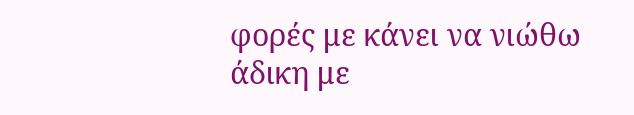φορές με κάνει να νιώθω άδικη με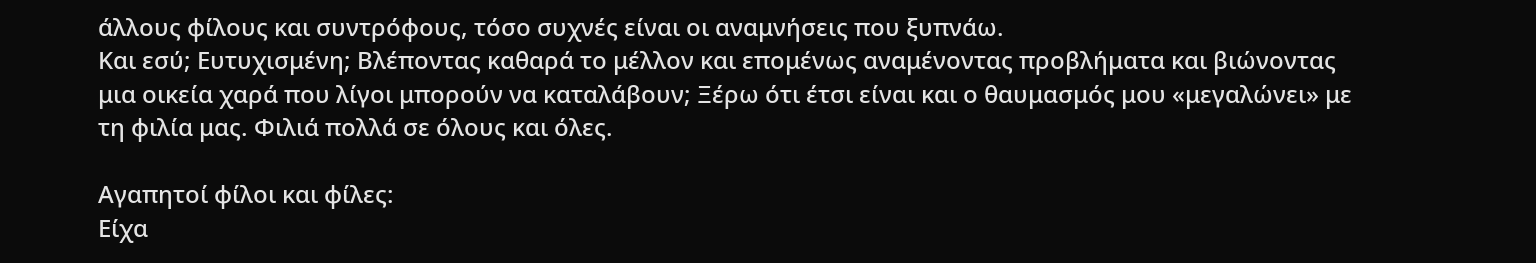άλλους φίλους και συντρόφους, τόσο συχνές είναι οι αναμνήσεις που ξυπνάω.
Και εσύ; Ευτυχισμένη; Βλέποντας καθαρά το μέλλον και επομένως αναμένοντας προβλήματα και βιώνοντας μια οικεία χαρά που λίγοι μπορούν να καταλάβουν; Ξέρω ότι έτσι είναι και ο θαυμασμός μου «μεγαλώνει» με τη φιλία μας. Φιλιά πολλά σε όλους και όλες.

Αγαπητοί φίλοι και φίλες:
Είχα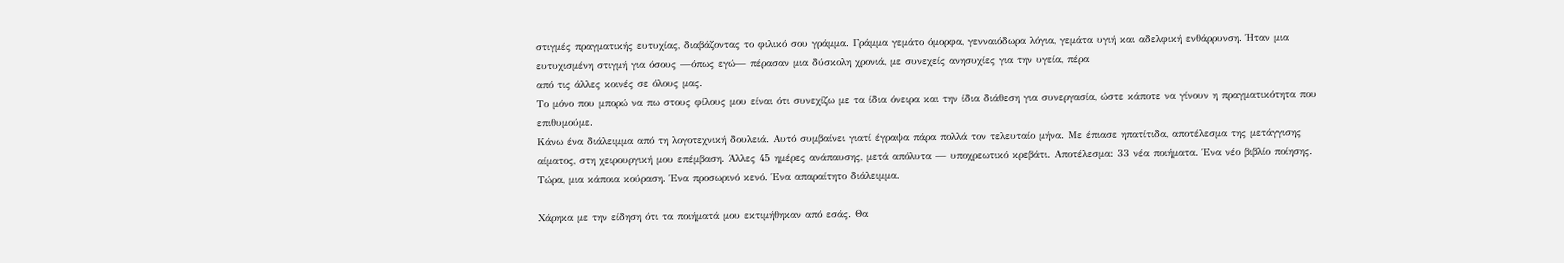στιγμές πραγματικής ευτυχίας, διαβάζοντας το φιλικό σου γράμμα. Γράμμα γεμάτο όμορφα, γενναιόδωρα λόγια, γεμάτα υγιή και αδελφική ενθάρρυνση. Ήταν μια ευτυχισμένη στιγμή για όσους —όπως εγώ— πέρασαν μια δύσκολη χρονιά, με συνεχείς ανησυχίες για την υγεία, πέρα
από τις άλλες κοινές σε όλους μας.
Το μόνο που μπορώ να πω στους φίλους μου είναι ότι συνεχίζω με τα ίδια όνειρα και την ίδια διάθεση για συνεργασία, ώστε κάποτε να γίνουν η πραγματικότητα που επιθυμούμε.
Κάνω ένα διάλειμμα από τη λογοτεχνική δουλειά. Αυτό συμβαίνει γιατί έγραψα πάρα πολλά τον τελευταίο μήνα. Με έπιασε ηπατίτιδα, αποτέλεσμα της μετάγγισης αίματος, στη χειρουργική μου επέμβαση. Άλλες 45 ημέρες ανάπαυσης, μετά απόλυτα — υποχρεωτικό κρεβάτι. Αποτέλεσμα: 33 νέα ποιήματα. Ένα νέο βιβλίο ποίησης. Τώρα, μια κάποια κούραση. Ένα προσωρινό κενό. Ένα απαραίτητο διάλειμμα.

Χάρηκα με την είδηση ότι τα ποιήματά μου εκτιμήθηκαν από εσάς. Θα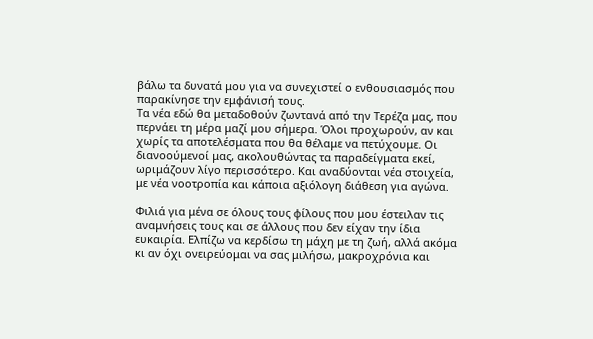βάλω τα δυνατά μου για να συνεχιστεί ο ενθουσιασμός που παρακίνησε την εμφάνισή τους.
Τα νέα εδώ θα μεταδοθούν ζωντανά από την Τερέζα μας, που περνάει τη μέρα μαζί μου σήμερα. Όλοι προχωρούν, αν και χωρίς τα αποτελέσματα που θα θέλαμε να πετύχουμε. Οι διανοούμενοί μας, ακολουθώντας τα παραδείγματα εκεί, ωριμάζουν λίγο περισσότερο. Και αναδύονται νέα στοιχεία, με νέα νοοτροπία και κάποια αξιόλογη διάθεση για αγώνα.

Φιλιά για μένα σε όλους τους φίλους που μου έστειλαν τις αναμνήσεις τους και σε άλλους που δεν είχαν την ίδια ευκαιρία. Ελπίζω να κερδίσω τη μάχη με τη ζωή, αλλά ακόμα κι αν όχι ονειρεύομαι να σας μιλήσω, μακροχρόνια και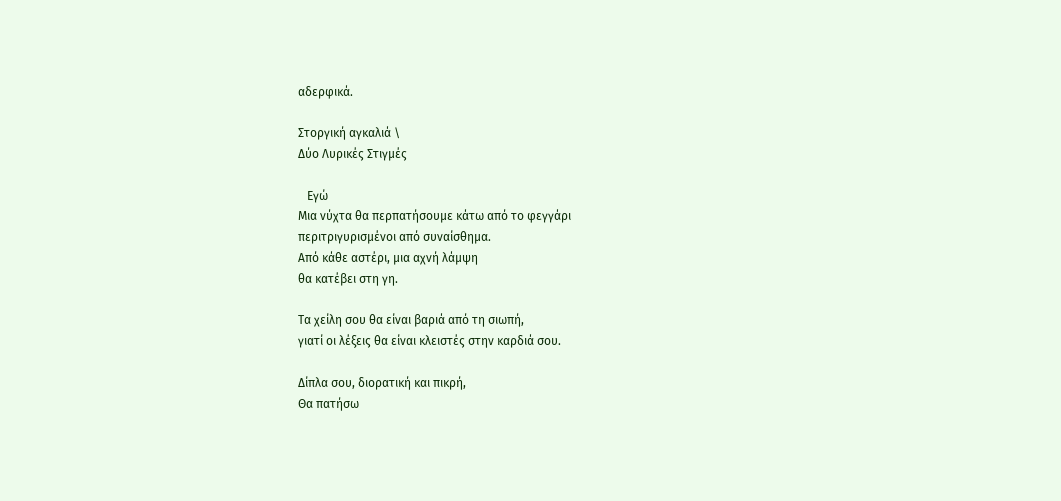αδερφικά.

Στοργική αγκαλιά \
Δύο Λυρικές Στιγμές

   Εγώ
Μια νύχτα θα περπατήσουμε κάτω από το φεγγάρι
περιτριγυρισμένοι από συναίσθημα.
Από κάθε αστέρι, μια αχνή λάμψη
θα κατέβει στη γη.

Τα χείλη σου θα είναι βαριά από τη σιωπή,
γιατί οι λέξεις θα είναι κλειστές στην καρδιά σου.

Δίπλα σου, διορατική και πικρή,
Θα πατήσω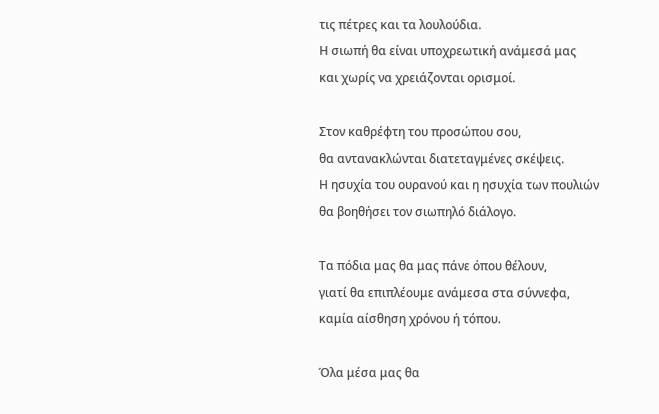τις πέτρες και τα λουλούδια.
Η σιωπή θα είναι υποχρεωτική ανάμεσά μας
και χωρίς να χρειάζονται ορισμοί.

Στον καθρέφτη του προσώπου σου,
θα αντανακλώνται διατεταγμένες σκέψεις.
Η ησυχία του ουρανού και η ησυχία των πουλιών
θα βοηθήσει τον σιωπηλό διάλογο.

Τα πόδια μας θα μας πάνε όπου θέλουν,
γιατί θα επιπλέουμε ανάμεσα στα σύννεφα,
καμία αίσθηση χρόνου ή τόπου.

Όλα μέσα μας θα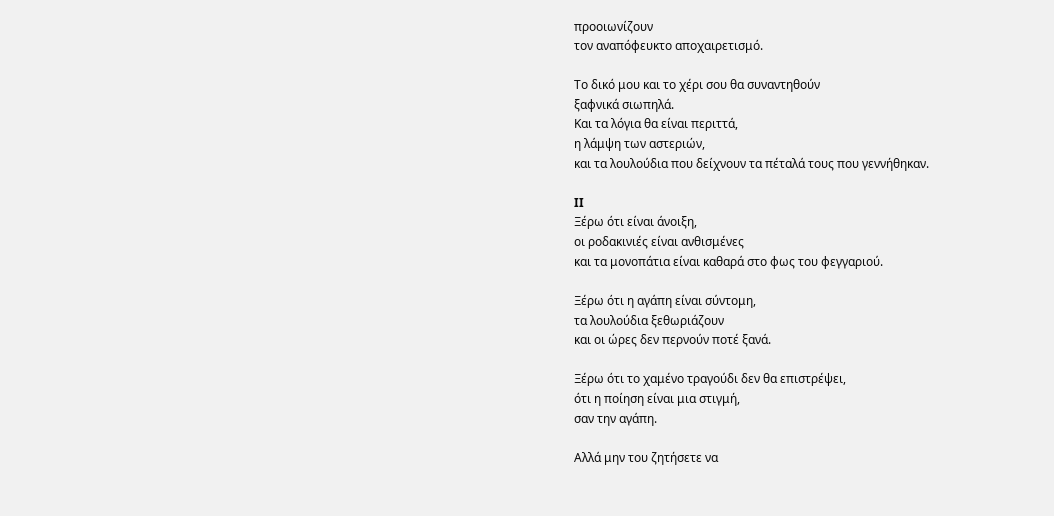προοιωνίζουν
τον αναπόφευκτο αποχαιρετισμό.

Το δικό μου και το χέρι σου θα συναντηθούν
ξαφνικά σιωπηλά.
Και τα λόγια θα είναι περιττά,
η λάμψη των αστεριών,
και τα λουλούδια που δείχνουν τα πέταλά τους που γεννήθηκαν.

II
Ξέρω ότι είναι άνοιξη,
οι ροδακινιές είναι ανθισμένες
και τα μονοπάτια είναι καθαρά στο φως του φεγγαριού.

Ξέρω ότι η αγάπη είναι σύντομη,
τα λουλούδια ξεθωριάζουν
και οι ώρες δεν περνούν ποτέ ξανά.

Ξέρω ότι το χαμένο τραγούδι δεν θα επιστρέψει,
ότι η ποίηση είναι μια στιγμή,
σαν την αγάπη.

Αλλά μην του ζητήσετε να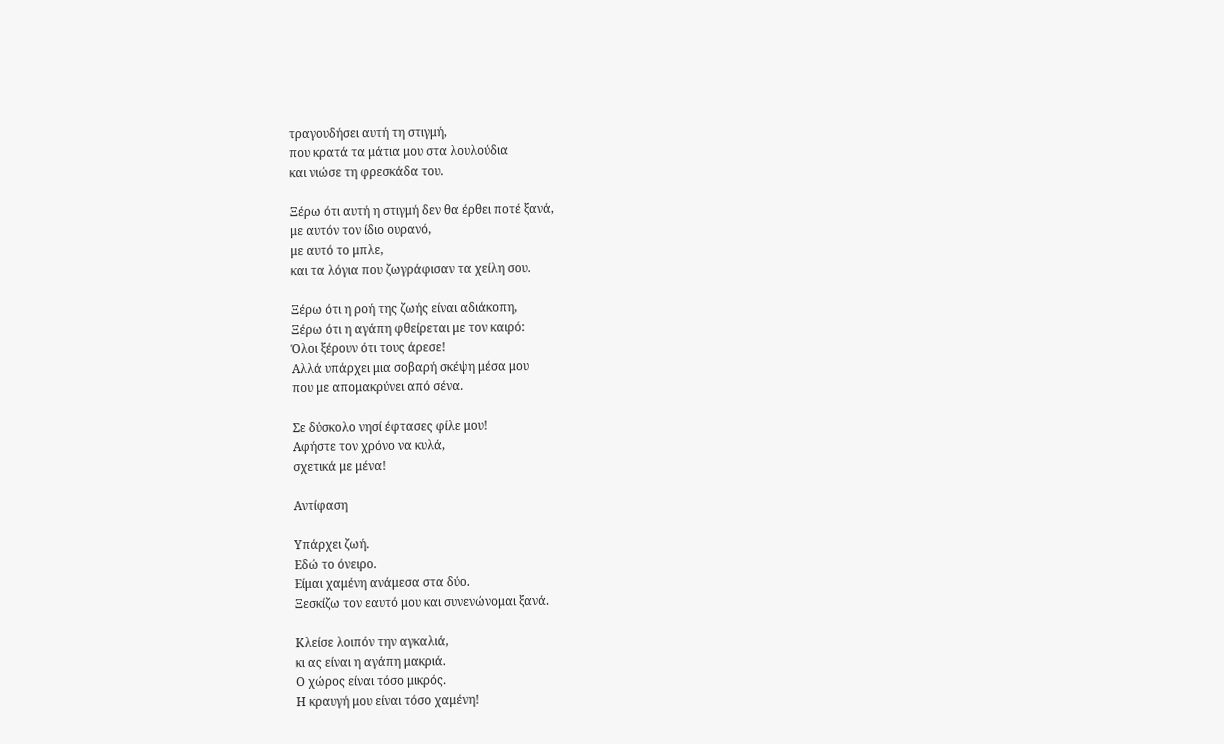τραγουδήσει αυτή τη στιγμή,
που κρατά τα μάτια μου στα λουλούδια
και νιώσε τη φρεσκάδα του.

Ξέρω ότι αυτή η στιγμή δεν θα έρθει ποτέ ξανά,
με αυτόν τον ίδιο ουρανό,
με αυτό το μπλε,
και τα λόγια που ζωγράφισαν τα χείλη σου.

Ξέρω ότι η ροή της ζωής είναι αδιάκοπη,
Ξέρω ότι η αγάπη φθείρεται με τον καιρό:
Όλοι ξέρουν ότι τους άρεσε!
Αλλά υπάρχει μια σοβαρή σκέψη μέσα μου
που με απομακρύνει από σένα.

Σε δύσκολο νησί έφτασες φίλε μου!
Αφήστε τον χρόνο να κυλά,
σχετικά με μένα!

Αντίφαση

Υπάρχει ζωή.
Εδώ το όνειρο.
Είμαι χαμένη ανάμεσα στα δύο.
Ξεσκίζω τον εαυτό μου και συνενώνομαι ξανά.

Κλείσε λοιπόν την αγκαλιά,
κι ας είναι η αγάπη μακριά.
Ο χώρος είναι τόσο μικρός.
Η κραυγή μου είναι τόσο χαμένη!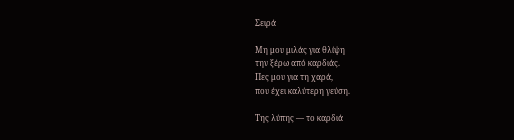Σειρά

Μη μου μιλάς για θλίψη
την ξέρω από καρδιάς.
Πες μου για τη χαρά,
που έχει καλύτερη γεύση.

Της λύπης — το καρδιά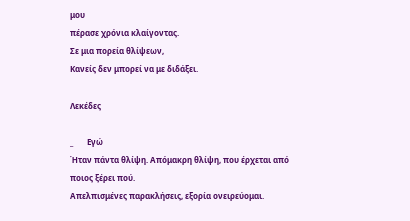μου
πέρασε χρόνια κλαίγοντας.
Σε μια πορεία θλίψεων,
Κανείς δεν μπορεί να με διδάξει.

Λεκέδες

_       Εγώ
Ήταν πάντα θλίψη. Απόμακρη θλίψη, που έρχεται από ποιος ξέρει πού.
Απελπισμένες παρακλήσεις, εξορία ονειρεύομαι.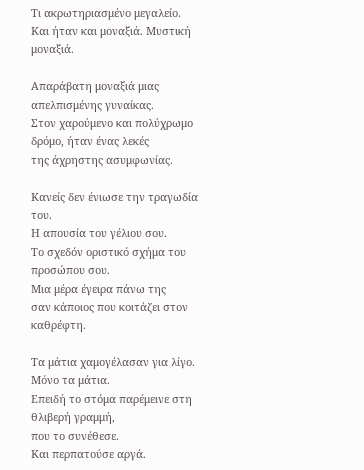Τι ακρωτηριασμένο μεγαλείο.
Και ήταν και μοναξιά. Μυστική μοναξιά.

Απαράβατη μοναξιά μιας απελπισμένης γυναίκας.
Στον χαρούμενο και πολύχρωμο δρόμο, ήταν ένας λεκές
της άχρηστης ασυμφωνίας.

Κανείς δεν ένιωσε την τραγωδία του.
Η απουσία του γέλιου σου.
Το σχεδόν οριστικό σχήμα του προσώπου σου.
Μια μέρα έγειρα πάνω της
σαν κάποιος που κοιτάζει στον καθρέφτη.

Τα μάτια χαμογέλασαν για λίγο. Μόνο τα μάτια.
Επειδή το στόμα παρέμεινε στη θλιβερή γραμμή,
που το συνέθεσε.
Και περπατούσε αργά.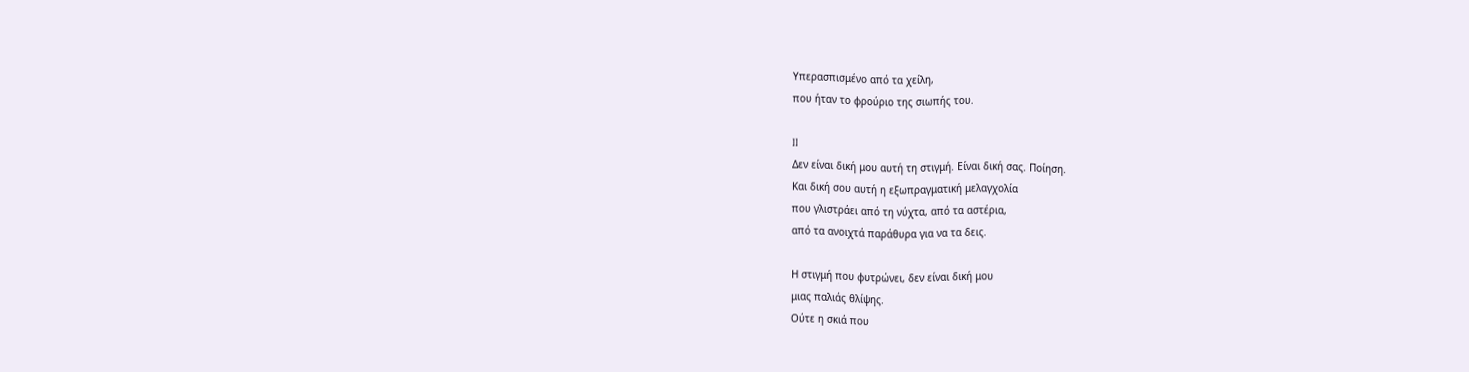Υπερασπισμένο από τα χείλη,
που ήταν το φρούριο της σιωπής του.

II
Δεν είναι δική μου αυτή τη στιγμή. Είναι δική σας. Ποίηση.
Και δική σου αυτή η εξωπραγματική μελαγχολία
που γλιστράει από τη νύχτα, από τα αστέρια,
από τα ανοιχτά παράθυρα για να τα δεις.

Η στιγμή που φυτρώνει, δεν είναι δική μου
μιας παλιάς θλίψης.
Ούτε η σκιά που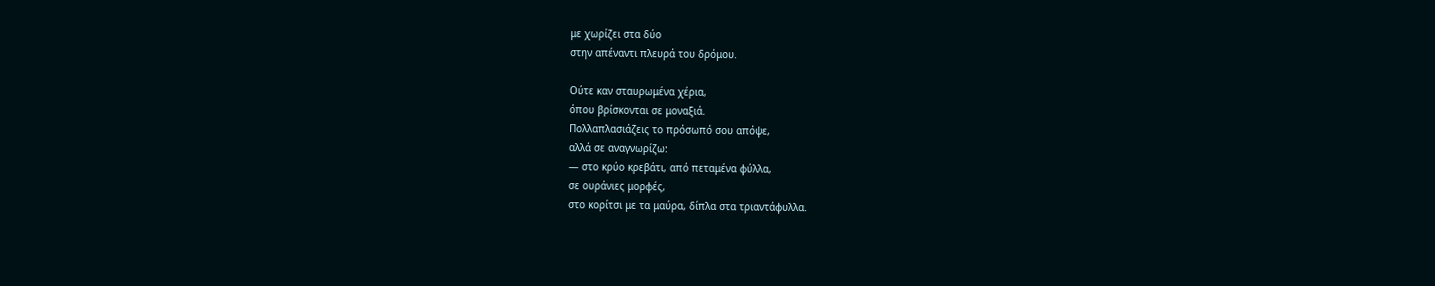με χωρίζει στα δύο
στην απέναντι πλευρά του δρόμου.

Ούτε καν σταυρωμένα χέρια,
όπου βρίσκονται σε μοναξιά.
Πολλαπλασιάζεις το πρόσωπό σου απόψε,
αλλά σε αναγνωρίζω:
— στο κρύο κρεβάτι, από πεταμένα φύλλα,
σε ουράνιες μορφές,
στο κορίτσι με τα μαύρα, δίπλα στα τριαντάφυλλα.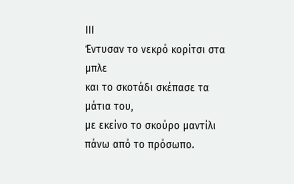III
Έντυσαν το νεκρό κορίτσι στα μπλε
και το σκοτάδι σκέπασε τα μάτια του,
με εκείνο το σκούρο μαντίλι
πάνω από το πρόσωπο.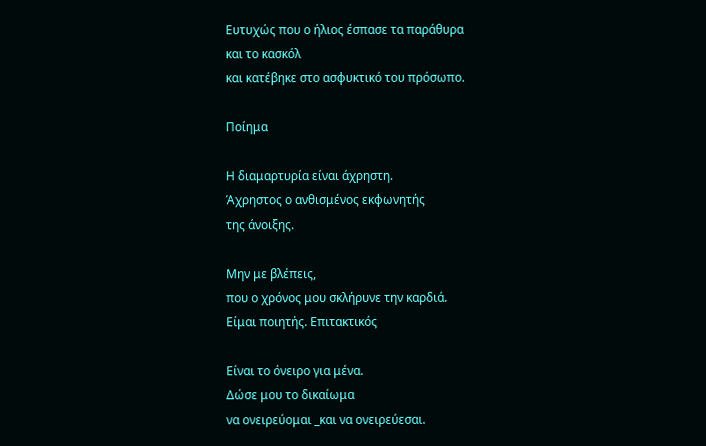Ευτυχώς που ο ήλιος έσπασε τα παράθυρα
και το κασκόλ
και κατέβηκε στο ασφυκτικό του πρόσωπο.

Ποίημα

Η διαμαρτυρία είναι άχρηστη.
Άχρηστος ο ανθισμένος εκφωνητής
της άνοιξης.

Μην με βλέπεις,
που ο χρόνος μου σκλήρυνε την καρδιά.
Είμαι ποιητής. Επιτακτικός

Είναι το όνειρο για μένα.
Δώσε μου το δικαίωμα
να ονειρεύομαι _και να ονειρεύεσαι.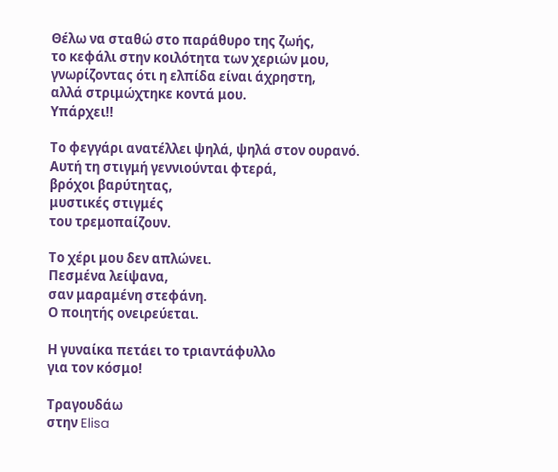Θέλω να σταθώ στο παράθυρο της ζωής,
το κεφάλι στην κοιλότητα των χεριών μου,
γνωρίζοντας ότι η ελπίδα είναι άχρηστη,
αλλά στριμώχτηκε κοντά μου.
Υπάρχει!!

Το φεγγάρι ανατέλλει ψηλά, ψηλά στον ουρανό.
Αυτή τη στιγμή γεννιούνται φτερά,
βρόχοι βαρύτητας,
μυστικές στιγμές
του τρεμοπαίζουν.

Το χέρι μου δεν απλώνει.
Πεσμένα λείψανα,
σαν μαραμένη στεφάνη.
Ο ποιητής ονειρεύεται.

Η γυναίκα πετάει το τριαντάφυλλο
για τον κόσμο!

Τραγουδάω
στην Elisa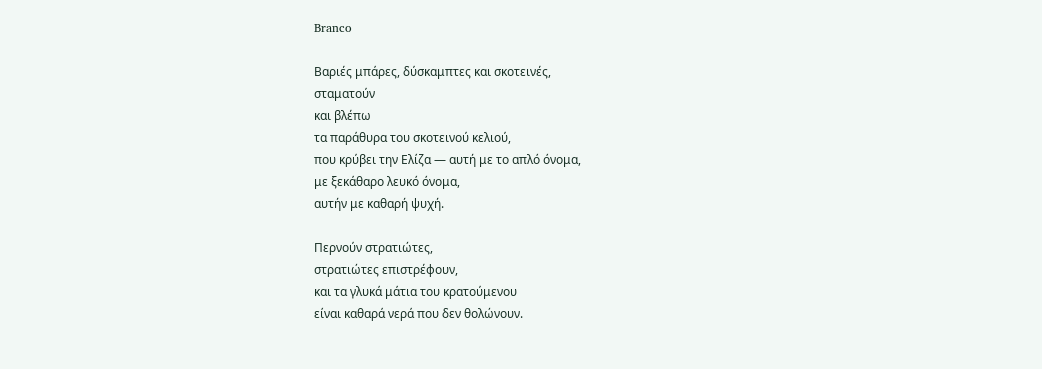Branco

Βαριές μπάρες, δύσκαμπτες και σκοτεινές,
σταματούν
και βλέπω
τα παράθυρα του σκοτεινού κελιού,
που κρύβει την Ελίζα — αυτή με το απλό όνομα,
με ξεκάθαρο λευκό όνομα,
αυτήν με καθαρή ψυχή.

Περνούν στρατιώτες,
στρατιώτες επιστρέφουν,
και τα γλυκά μάτια του κρατούμενου
είναι καθαρά νερά που δεν θολώνουν.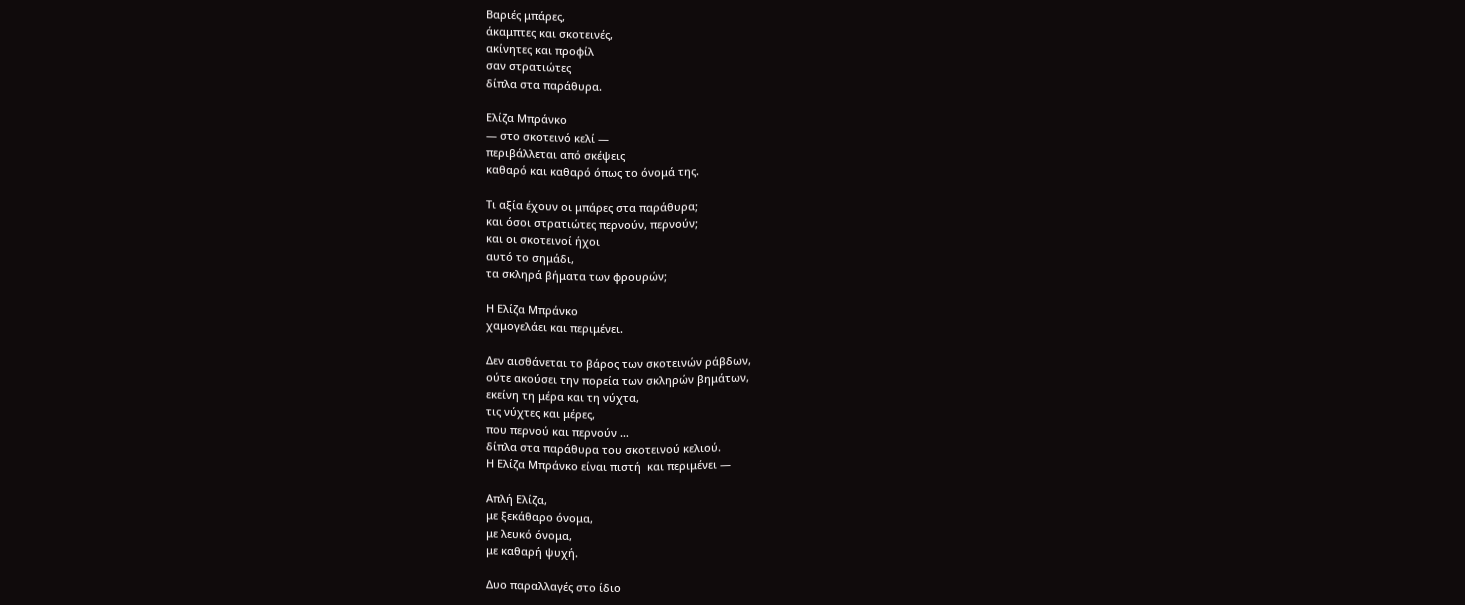Βαριές μπάρες,
άκαμπτες και σκοτεινές,
ακίνητες και προφίλ
σαν στρατιώτες
δίπλα στα παράθυρα.

Ελίζα Μπράνκο
— στο σκοτεινό κελί —
περιβάλλεται από σκέψεις
καθαρό και καθαρό όπως το όνομά της.

Τι αξία έχουν οι μπάρες στα παράθυρα;
και όσοι στρατιώτες περνούν, περνούν;
και οι σκοτεινοί ήχοι
αυτό το σημάδι,
τα σκληρά βήματα των φρουρών;

Η Ελίζα Μπράνκο
χαμογελάει και περιμένει.

Δεν αισθάνεται το βάρος των σκοτεινών ράβδων,
ούτε ακούσει την πορεία των σκληρών βημάτων,
εκείνη τη μέρα και τη νύχτα,
τις νύχτες και μέρες,
που περνού και περνούν …
δίπλα στα παράθυρα του σκοτεινού κελιού.
Η Ελίζα Μπράνκο είναι πιστή  και περιμένει —

Απλή Ελίζα,
με ξεκάθαρο όνομα,
με λευκό όνομα,
με καθαρή ψυχή.

Δυο παραλλαγές στο ίδιο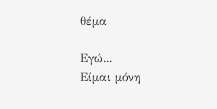θέμα

Εγώ...
Είμαι μόνη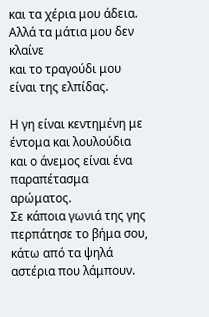και τα χέρια μου άδεια.
Αλλά τα μάτια μου δεν κλαίνε
και το τραγούδι μου είναι της ελπίδας.

Η γη είναι κεντημένη με έντομα και λουλούδια
και ο άνεμος είναι ένα παραπέτασμα αρώματος.
Σε κάποια γωνιά της γης
περπάτησε το βήμα σου,
κάτω από τα ψηλά αστέρια που λάμπουν.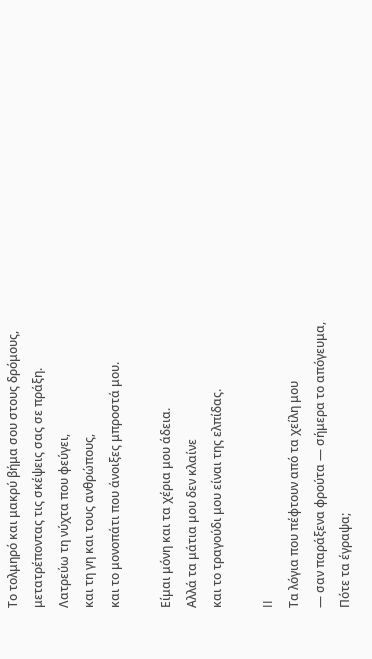Το τολμηρό και μακρύ βήμα σου στους δρόμους,
μετατρέποντας τις σκέψεις σας σε πράξη.
Λατρεύω τη νύχτα που φεύγει,
και τη γη και τους ανθρώπους,
και το μονοπάτι που άνοιξες μπροστά μου.

Είμαι μόνη και τα χέρια μου άδεια.
Αλλά τα μάτια μου δεν κλαίνε
και το τραγούδι μου είναι της ελπίδας.

II
Τα λόγια που πέφτουν από τα χείλη μου
— σαν παράξενα φρούτα — σήμερα το απόγευμα,
Πότε τα έγραψα;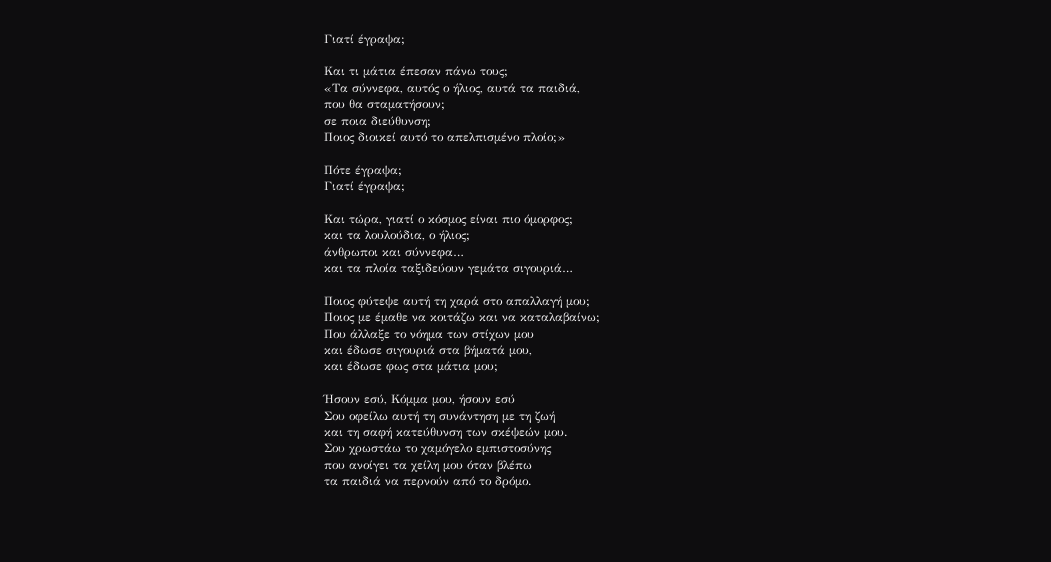Γιατί έγραψα;

Και τι μάτια έπεσαν πάνω τους;
«Τα σύννεφα, αυτός ο ήλιος, αυτά τα παιδιά,
που θα σταματήσουν;
σε ποια διεύθυνση;
Ποιος διοικεί αυτό το απελπισμένο πλοίο;»

Πότε έγραψα;
Γιατί έγραψα;

Και τώρα, γιατί ο κόσμος είναι πιο όμορφος;
και τα λουλούδια, ο ήλιος;
άνθρωποι και σύννεφα…
και τα πλοία ταξιδεύουν γεμάτα σιγουριά…

Ποιος φύτεψε αυτή τη χαρά στο απαλλαγή μου;
Ποιος με έμαθε να κοιτάζω και να καταλαβαίνω;
Που άλλαξε το νόημα των στίχων μου
και έδωσε σιγουριά στα βήματά μου,
και έδωσε φως στα μάτια μου;

Ήσουν εσύ, Κόμμα μου, ήσουν εσύ
Σου οφείλω αυτή τη συνάντηση με τη ζωή
και τη σαφή κατεύθυνση των σκέψεών μου.
Σου χρωστάω το χαμόγελο εμπιστοσύνης
που ανοίγει τα χείλη μου όταν βλέπω
τα παιδιά να περνούν από το δρόμο.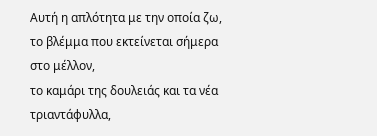Αυτή η απλότητα με την οποία ζω,
το βλέμμα που εκτείνεται σήμερα στο μέλλον,
το καμάρι της δουλειάς και τα νέα τριαντάφυλλα,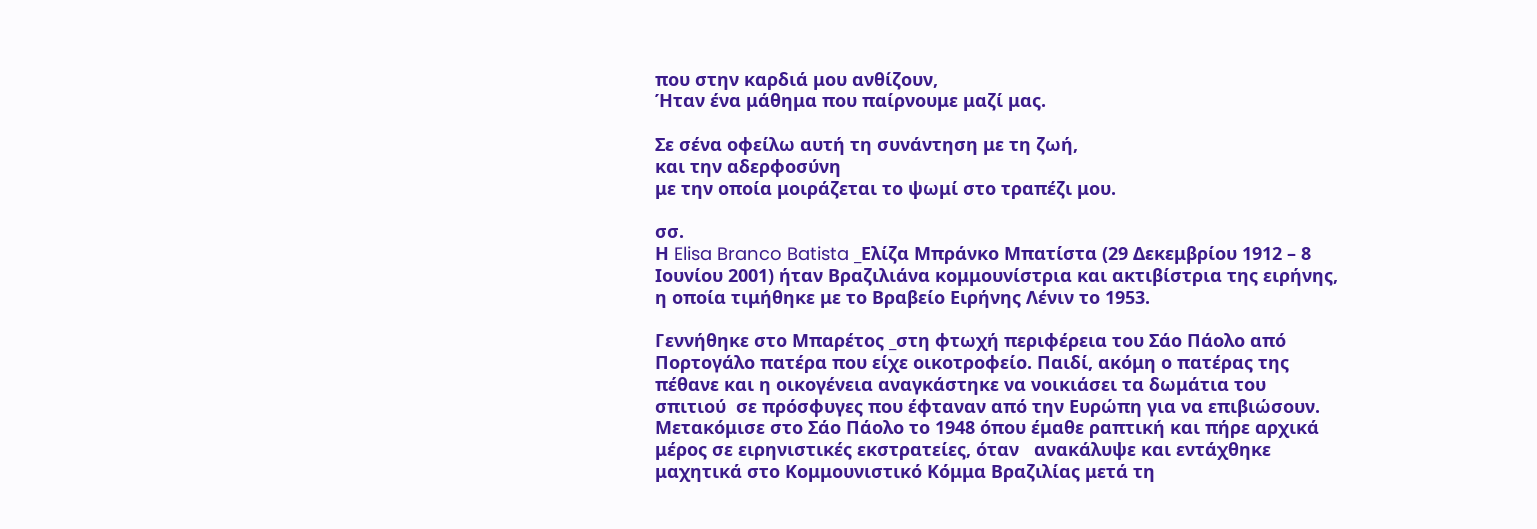που στην καρδιά μου ανθίζουν,
Ήταν ένα μάθημα που παίρνουμε μαζί μας.

Σε σένα οφείλω αυτή τη συνάντηση με τη ζωή,
και την αδερφοσύνη
με την οποία μοιράζεται το ψωμί στο τραπέζι μου.

σσ.
Η Elisa Branco Batista _Ελίζα Μπράνκο Μπατίστα (29 Δεκεμβρίου 1912 – 8 Ιουνίου 2001) ήταν Βραζιλιάνα κομμουνίστρια και ακτιβίστρια της ειρήνης, η οποία τιμήθηκε με το Βραβείο Ειρήνης Λένιν το 1953.

Γεννήθηκε στο Μπαρέτος _στη φτωχή περιφέρεια του Σάο Πάολο από Πορτογάλο πατέρα που είχε οικοτροφείο. Παιδί, ακόμη ο πατέρας της πέθανε και η οικογένεια αναγκάστηκε να νοικιάσει τα δωμάτια του σπιτιού  σε πρόσφυγες που έφταναν από την Ευρώπη για να επιβιώσουν. Μετακόμισε στο Σάο Πάολο το 1948 όπου έμαθε ραπτική και πήρε αρχικά μέρος σε ειρηνιστικές εκστρατείες, όταν   ανακάλυψε και εντάχθηκε μαχητικά στο Κομμουνιστικό Κόμμα Βραζιλίας μετά τη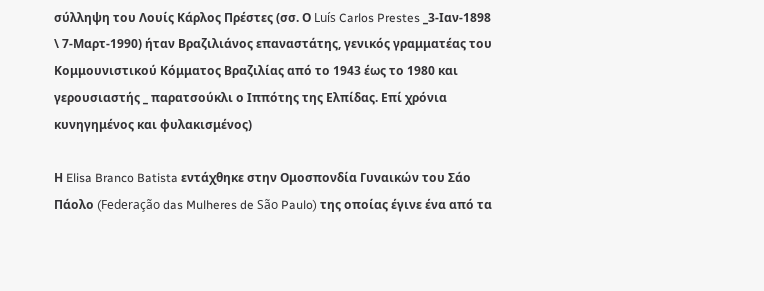σύλληψη του Λουίς Κάρλος Πρέστες (σσ. Ο Luís Carlos Prestes _3-Ιαν-1898 \ 7-Μαρτ-1990) ήταν Βραζιλιάνος επαναστάτης, γενικός γραμματέας του Κομμουνιστικού Κόμματος Βραζιλίας από το 1943 έως το 1980 και γερουσιαστής _ παρατσούκλι ο Ιππότης της Ελπίδας. Επί χρόνια κυνηγημένος και φυλακισμένος)

Η Elisa Branco Batista εντάχθηκε στην Ομοσπονδία Γυναικών του Σάο Πάολο (Federação das Mulheres de São Paulo) της οποίας έγινε ένα από τα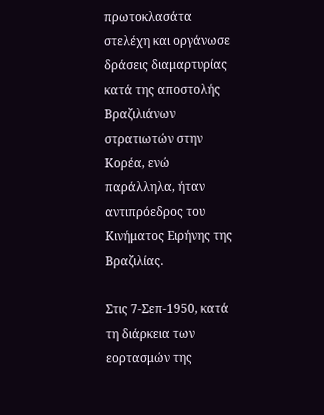πρωτοκλασάτα στελέχη και οργάνωσε δράσεις διαμαρτυρίας κατά της αποστολής Βραζιλιάνων στρατιωτών στην Κορέα, ενώ παράλληλα, ήταν αντιπρόεδρος του Κινήματος Ειρήνης της Βραζιλίας.

Στις 7-Σεπ-1950, κατά τη διάρκεια των εορτασμών της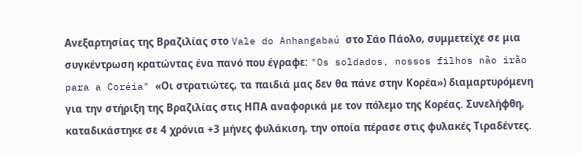Ανεξαρτησίας της Βραζιλίας στο Vale do Anhangabaú στο Σάο Πάολο, συμμετείχε σε μια συγκέντρωση κρατώντας ένα πανό που έγραφε: "Os soldados, nossos filhos não irão para a Coréia" «Οι στρατιώτες, τα παιδιά μας δεν θα πάνε στην Κορέα») διαμαρτυρόμενη για την στήριξη της Βραζιλίας στις ΗΠΑ αναφορικά με τον πόλεμο της Κορέας. Συνελήφθη, καταδικάστηκε σε 4 χρόνια +3 μήνες φυλάκιση, την οποία πέρασε στις φυλακές Τιραδέντες.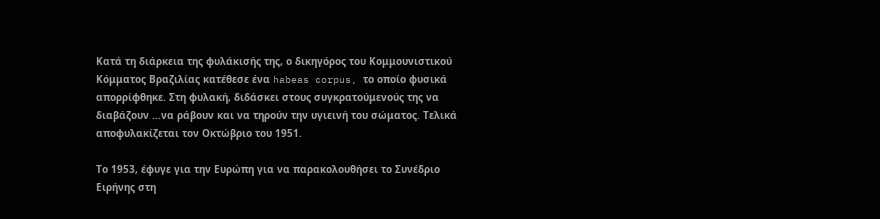Κατά τη διάρκεια της φυλάκισής της, ο δικηγόρος του Κομμουνιστικού Κόμματος Βραζιλίας κατέθεσε ένα habeas corpus, το οποίο φυσικά απορρίφθηκε. Στη φυλακή, διδάσκει στους συγκρατούμενούς της να διαβάζουν …να ράβουν και να τηρούν την υγιεινή του σώματος. Τελικά αποφυλακίζεται τον Οκτώβριο του 1951.

Το 1953, έφυγε για την Ευρώπη για να παρακολουθήσει το Συνέδριο Ειρήνης στη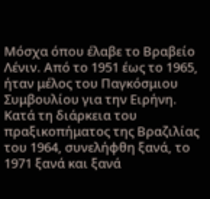Μόσχα όπου έλαβε το Βραβείο Λένιν. Από το 1951 έως το 1965, ήταν μέλος του Παγκόσμιου Συμβουλίου για την Ειρήνη.
Κατά τη διάρκεια του πραξικοπήματος της Βραζιλίας του 1964, συνελήφθη ξανά, το 1971 ξανά και ξανά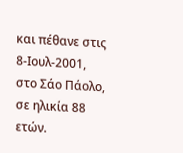και πέθανε στις 8-Ιουλ-2001, στο Σάο Πάολο, σε ηλικία 88 ετών.